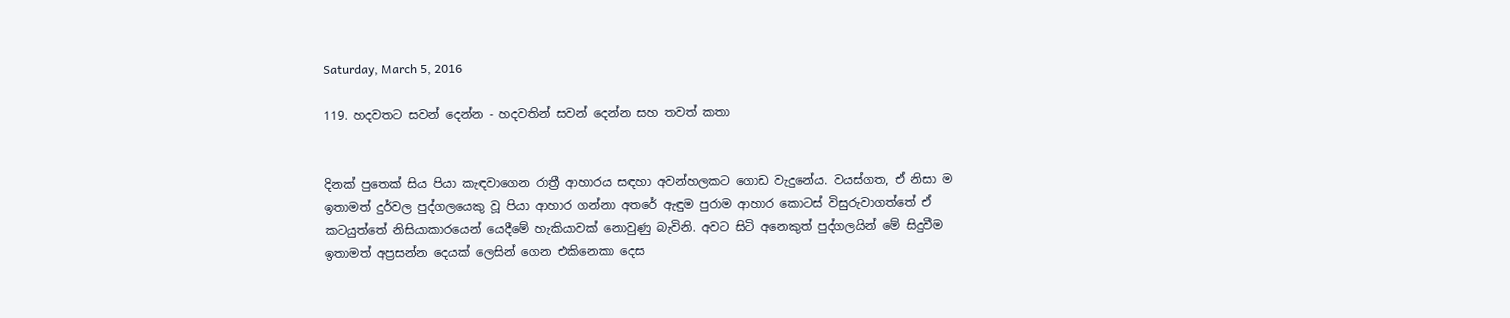Saturday, March 5, 2016

119. හදවතට සවන් දෙන්න - හදවතින් සවන් දෙන්න සහ තවත් කතා


දිනක් පුතෙක් සිය පියා කැඳවාගෙන රාත්‍රී ආහාරය සඳහා අවන්හලකට ගොඩ වැදුනේය. වයස්ගත, ඒ නිසා ම ඉතාමත් දුර්වල පුද්ගලයෙකු වූ පියා ආහාර ගන්නා අතරේ ඇඳුම පුරාම ආහාර කොටස් විසුරුවාගත්තේ ඒ කටයුත්තේ නිසියාකාරයෙන් යෙදීමේ හැකියාවක් නොවුණු බැවිනි. අවට සිටි අනෙකුත් පුද්ගලයින් මේ සිදුවීම ඉතාමත් අප්‍රසන්න දෙයක් ලෙසින් ගෙන එකිනෙකා දෙස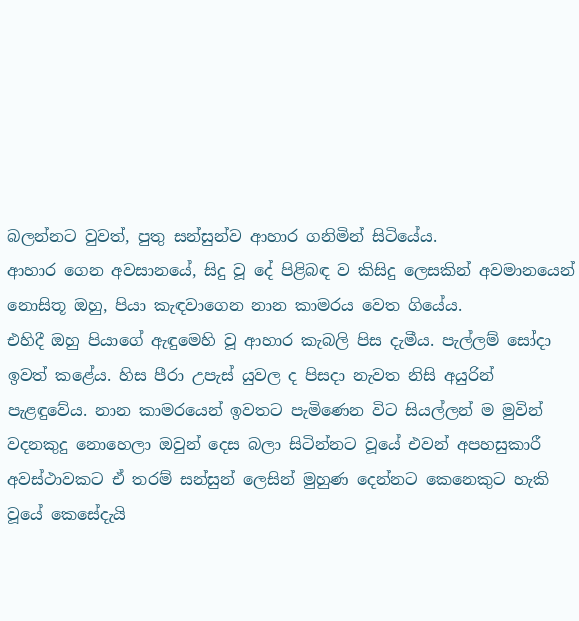බලන්නට වුවත්, පුතු සන්සුන්ව ආහාර ගනිමින් සිටියේය.
ආහාර ගෙන අවසානයේ, සිදු වූ දේ පිළිබඳ ව කිසිදු ලෙසකින් අවමානයෙන් නොසිතූ ඔහු, පියා කැඳවාගෙන නාන කාමර‍ය වෙත ගියේය.
එහිදී ඔහු පියාගේ ඇඳුමෙහි වූ ආහාර කැබලි පිස දැමීය. පැල්ලම් සෝදා ඉවත් කළේය. හිස පීරා උපැස් යුවල ද පිසදා නැවත නිසි අයුරින් පැළඳුවේය. නාන කාමරයෙන් ඉවතට පැමිණෙන විට සියල්ලන් ම මුවින් වදනකුදු නොහෙලා ඔවුන් දෙස බලා සිටින්නට වූයේ එවන් අපහසුකාරී අවස්ථාවකට ඒ තරම් සන්සුන් ලෙසින් මුහුණ දෙන්නට කෙනෙකුට හැකි වූයේ කෙසේදැයි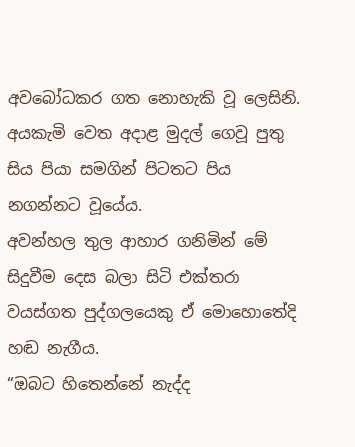අවබෝධකර ගත නොහැකි වූ ලෙසිනි.
අයකැමි වෙත අදාළ මුදල් ගෙවූ පුතු සිය පියා සමගින් පිටතට පිය නගන්නට වූයේය.
අවන්හල තුල ආහාර ගනිමින් මේ සිදුවීම දෙස බලා සිටි එක්තරා වයස්ගත පුද්ගලයෙකු ඒ මොහොතේදි හඬ නැගීය.
“ඔබට හිතෙන්නේ නැද්ද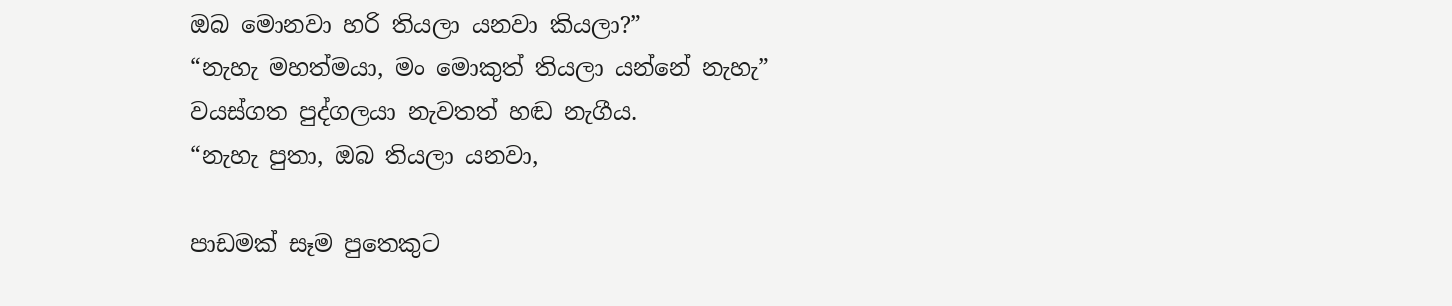ඔබ මොනවා හරි තියලා යනවා කියලා?”
“නැහැ මහත්මයා, මං මොකුත් තියලා යන්නේ නැහැ”
වයස්ගත පුද්ගලයා නැවතත් හඬ නැගීය.
“නැහැ පුතා, ඔබ තියලා යනවා,

පාඩමක් සෑම පුතෙකුට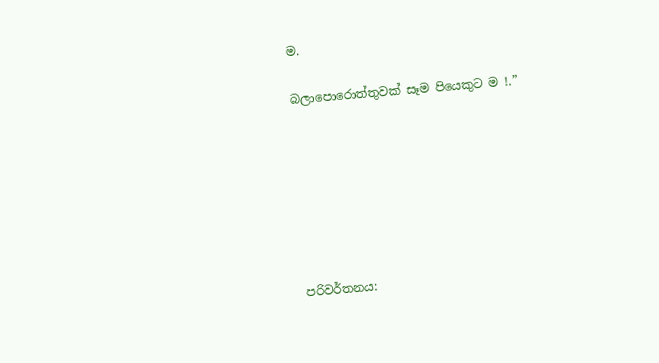ම.

බලාපොරොත්තුවක් සෑම පියෙකුට ම !.”







පරිවර්තනය: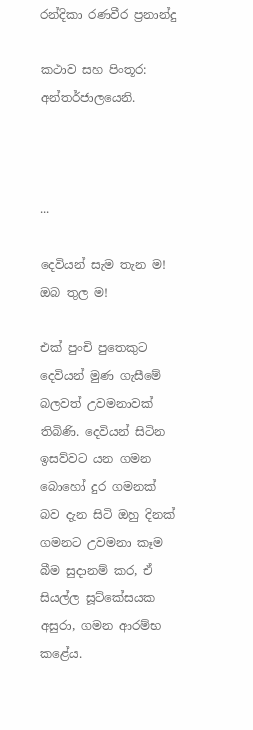රන්දිකා රණවීර ප්‍රනාන්දු

කථාව සහ පිංතූර:
අන්තර්ජාලයෙනි.



...

දෙවියන් සැම තැන ම! ඔබ තුල ම!

එක් පුංචි පුතෙකුට දෙවියන් මුණ ගැසීමේ බලවත් උවමනාවක් තිබිණි. දෙවියන් සිටින ඉසව්වට යන ගමන බොහෝ දුර ගමනක් බව දැන සිටි ඔහු දිනක් ගමනට උවමනා කෑම බීම සුදානම් කර, ඒ සියල්ල සූට්කේසයක අසුරා, ගමන ආරම්භ කළේය.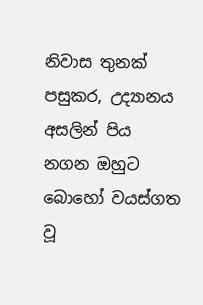නිවාස තුනක් පසුකර, උද්‍යානය අසලින් පිය නගන ඔහුට බොහෝ වයස්ගත වූ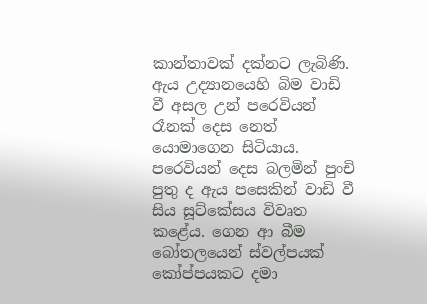කාන්තාවක් දක්නට ලැබිණි. ඇය උද්‍යානයෙහි බිම වාඩි වී අසල උන් පරෙවියන් රෑනක් දෙස නෙත් යොමාගෙන සිටියාය.
පරෙවියන් දෙස බලමින් පුංචි පුතු ද ඇය පසෙකින් වාඩි වී සිය සූට්කේසය විවෘත කළේය. ගෙන ආ බීම බෝතලයෙන් ස්වල්පයක් කෝප්පයකට දමා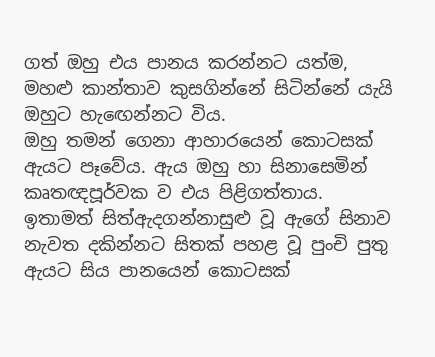ගත් ඔහු එය පානය කරන්නට යත්ම, මහළු කාන්තාව කුසගින්නේ සිටින්නේ යැයි ඔහුට හැ‍ඟෙන්නට විය.
ඔහු තමන් ගෙනා ආහාරයෙන් කොටසක් ඇයට පෑවේය. ඇය ඔහු හා සිනාසෙමින් කෘතඥපූර්වක ව එය පිළිගත්තාය. ඉතාමත් සිත්ඇදගන්නාසුළු වූ ඇගේ සිනාව නැවත දකින්නට සිතක් පහළ වූ පුංචි පුතු ඇයට සිය පානයෙන් කොටසක්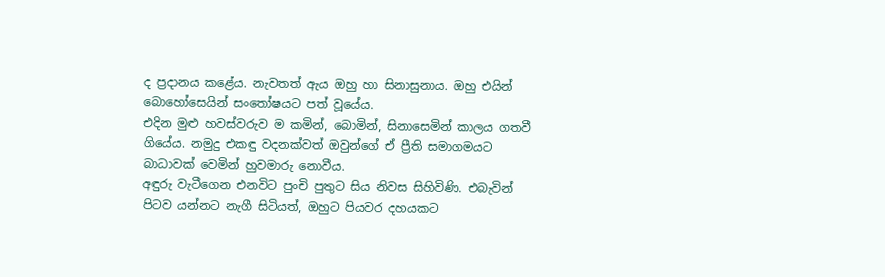ද ප්‍රදානය කළේය. නැවතත් ඇය ඔහු හා සිනාසුනාය. ඔහු එයින් බොහෝසෙයින් සංතෝෂයට පත් වූයේය.
එදින මුළු හවස්වරුව ම කමින්, බොමින්, සිනාසෙමින් කාලය ගතවී ගියේය. නමුදු එකඳු වදනක්වත් ඔවුන්ගේ ඒ ප්‍රීති සමාගමයට බාධාවක් වෙමින් හුවමාරු නොවීය.
අඳුරු වැටීගෙන එනවිට පුංචි පුතුට සිය නිවස සිහිවිණි. එබැවින් පිටව යන්නට නැගී සිටියත්, ඔහුට පියවර දහයකට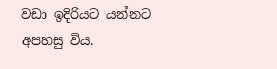වඩා ඉදිරියට යන්නට අපහසු විය.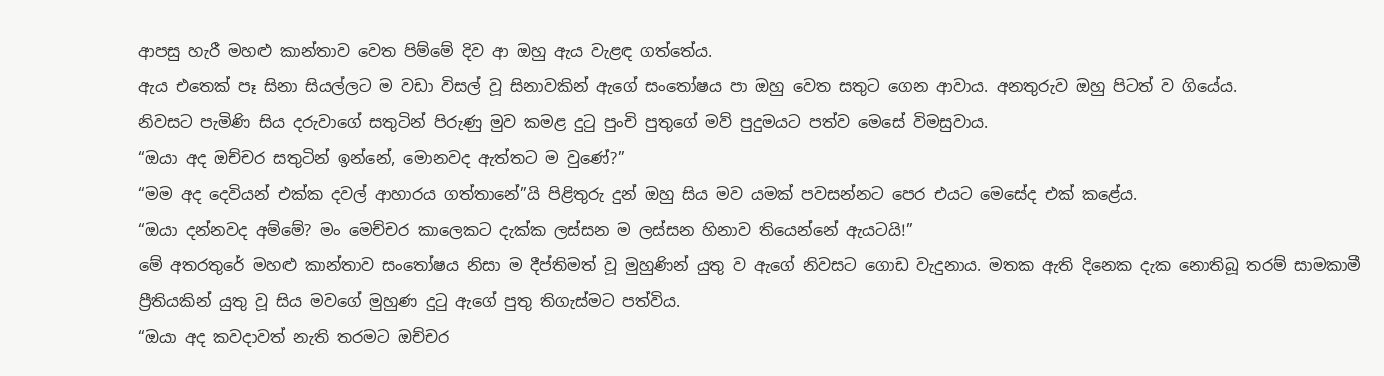ආපසු හැරී මහළු කාන්තාව වෙත පිම්මේ දිව ආ ඔහු ඇය වැළඳ ගත්තේය.
ඇය එතෙක් පෑ සිනා සියල්ලට ම වඩා විසල් වූ සිනාවකින් ඇගේ සංතෝෂය පා ඔහු වෙත සතුට ගෙන ආවාය. අනතුරුව ඔහු පිටත් ව ගියේය.
නිවසට පැමිණි සිය දරුවාගේ සතුටින් පිරුණු මුව කමළ දුටු පුංචි පුතුගේ මව් පුදුමයට පත්ව මෙසේ විමසුවාය.
“ඔයා අද ඔච්චර සතුටින් ඉන්නේ, මොනවද ඇත්තට ම වුණේ?”
“මම අද දෙවියන් එක්ක දවල් ආහාරය ගත්තානේ”යි පිළිතුරු දුන් ඔහු සිය මව යමක් පවසන්නට පෙර එයට මෙසේද එක් කළේය.
“ඔයා දන්නවද අම්මේ? මං මෙච්චර කාලෙකට දැක්ක ලස්සන ම ලස්සන හිනාව තියෙන්නේ ඇයටයි!”
මේ අතරතුරේ මහළු කාන්තාව සංතෝෂය නිසා ම දීප්තිමත් වූ මුහුණින් යුතු ව ඇගේ නිවසට ගොඩ වැදුනාය. මතක ඇති දිනෙක දැක නොතිබූ තරම් සාමකාමී ප්‍රීතියකින් යුතු වූ සිය මවගේ මුහුණ දුටු ඇගේ පුතු තිගැස්මට පත්විය.
“ඔයා අද කවදාවත් නැති තරමට ඔච්චර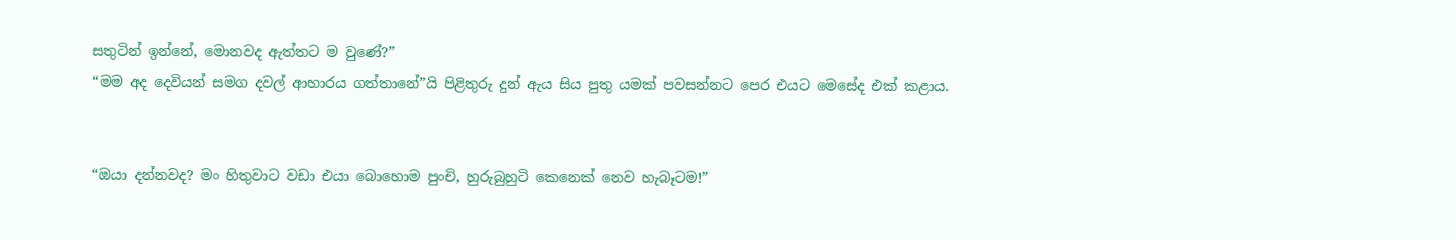සතුටින් ඉන්නේ, මොනවද ඇත්තට ම වුණේ?”
“මම අද දෙවියන් සමග දවල් ආහාරය ගත්තානේ”යි පිළිතුරු දුන් ඇය සිය පුතු යමක් පවසන්නට පෙර එයට මෙසේද එක් කළාය.


“ඔයා දන්නවද? මං හිතුවාට වඩා එයා බොහොම පුංචි, හුරුබුහුටි කෙනෙක් නෙව හැබෑටම!”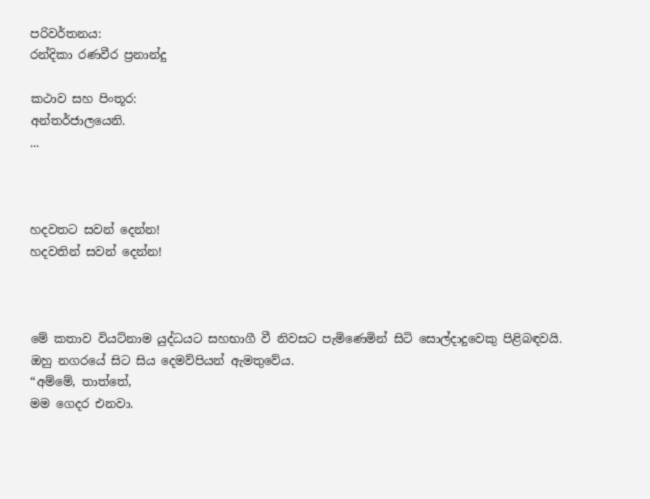පරිවර්තනය:
රන්දිකා රණවීර ප්‍රනාන්දු

කථාව සහ පිංතූර:
අන්තර්ජාලයෙනි.
...



හදවතට සවන් දෙන්න!
හදවතින් සවන් දෙන්න!



මේ කතාව වියට්නාම යුද්ධයට සහභාගී වී නිවසට පැමිණෙමින් සිටි සොල්දාදුවෙකු පිළිබඳවයි. ඔහු නගරයේ සිට සිය දෙමව්පියන් ඇමතුවේය.
“අම්මේ, තාත්තේ,
මම ගෙදර එනවා.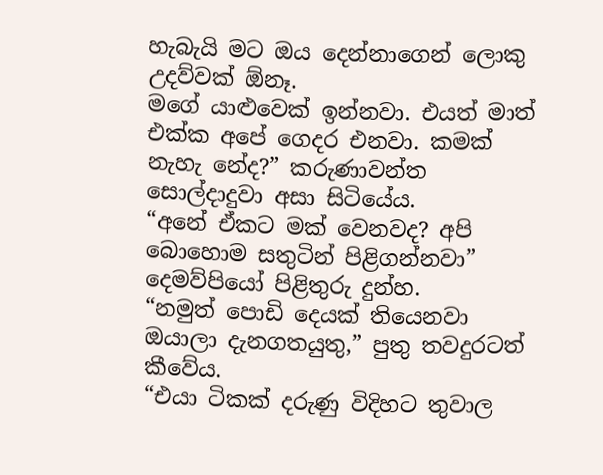හැබැයි මට ඔය දෙන්නාගෙන් ලොකු උදව්වක් ඕනෑ.
මගේ යාළුවෙක් ඉන්නවා. එයත් මාත් එක්ක අපේ ගෙදර එනවා. කමක් නැහැ නේද?” කරුණාවන්ත සොල්දාදුවා අසා සිටියේය.
“අනේ ඒකට මක් වෙනවද? අපි බොහොම සතුටින් පිළිගන්නවා” දෙමව්පියෝ පිළිතුරු දුන්හ.
“නමුත් පොඩි දෙයක් තියෙනවා ඔයාලා දැනගතයුතු,” පුතු තවදුරටත් කීවේය.
“එයා ටිකක් දරුණු විදිහට තුවාල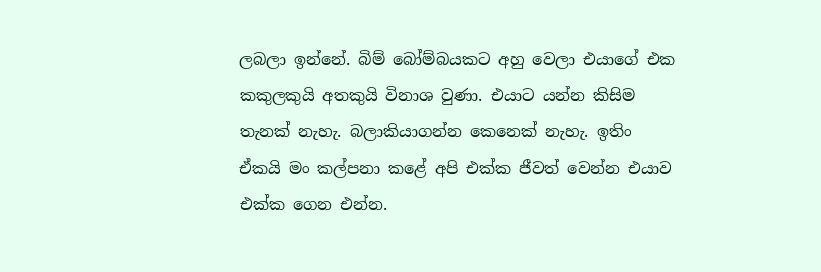ලබලා ඉන්නේ. බිම් බෝම්බයකට අහු වෙලා එයාගේ එක කකුලකුයි අතකුයි විනාශ වුණා. එයාට යන්න කිසිම තැනක් නැහැ. බලාකියාගන්න කෙනෙක් නැහැ. ඉතිං ඒකයි මං කල්පනා කළේ අපි එක්ක ජීවත් වෙන්න එයාව එක්ක ගෙන එන්න.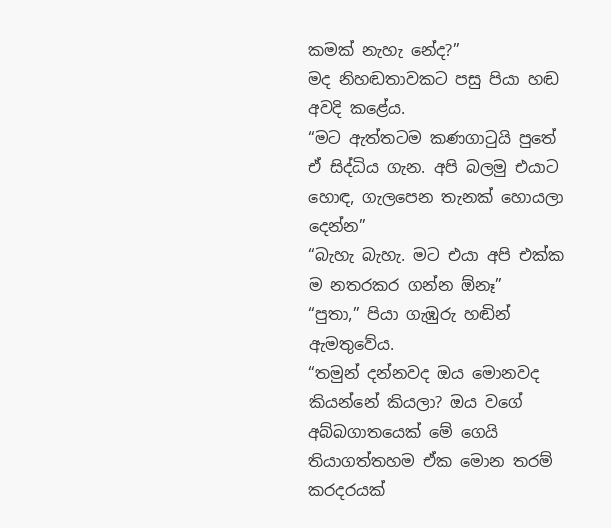කමක් නැහැ නේද?”
මද නිහඬතාවකට පසු පියා හඬ අවදි කළේය.
“මට ඇත්තටම කණගාටුයි පුතේ ඒ සිද්ධිය ගැන. අපි බලමු එයාට හොඳ, ගැලපෙන තැනක් හොයලා දෙන්න”
“බැහැ බැහැ. මට එයා අපි එක්ක ම නතරකර ගන්න ඕනෑ”
“පුතා,” පියා ගැඹුරු හඬින් ඇමතුවේය.
“තමුන් දන්නවද ඔය මොනවද කියන්නේ කියලා? ඔය වගේ අබ්බගාතයෙක් මේ ගෙයි තියාගත්තහම ඒක මොන තරම් කරදරයක්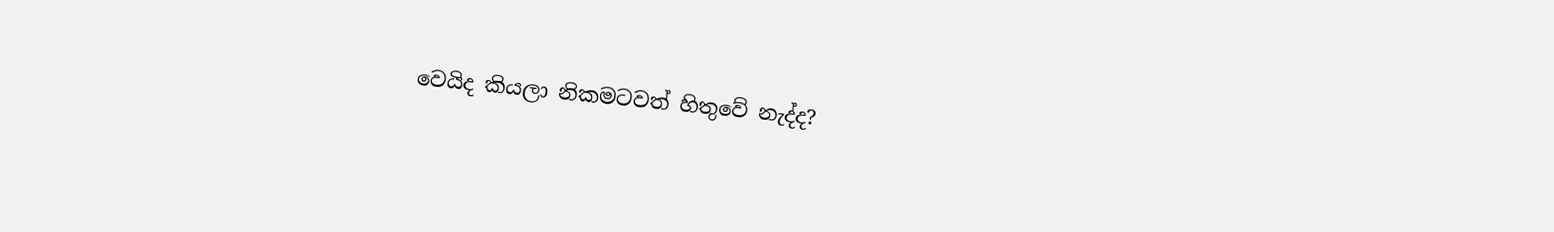වෙයිද කියලා නිකමටවත් හිතුවේ නැද්ද?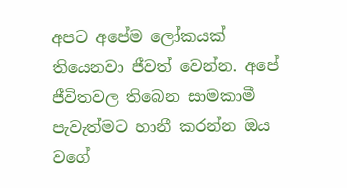අපට අපේම ලෝකයක් තියෙනවා ජීවත් වෙන්න. අපේ ජීවිතවල තිබෙන සාමකාමී පැවැත්මට හානී කරන්න ඔය වගේ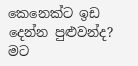කෙනෙක්ට ඉඩ දෙන්න පුළුවන්ද?
මට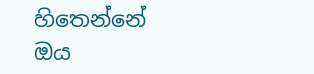හිතෙන්නේ ඔය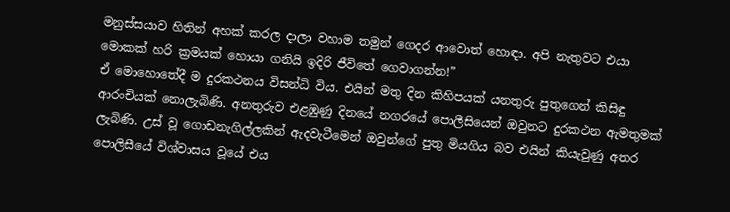මනුස්සයාව හිතින් අහක් කරල දාලා වහාම තමුන් ගෙදර ආවොත් හොඳා. අපි නැතුවට එයා මොකක් හරි ක්‍රමයක් හොයා ගනියි ඉදිරි ජීවිතේ ගෙවාගන්න!”
ඒ මොහොතේදී ම දුරකථනය විසන්ධි විය. එයින් මතු දින කිහිපයක් යනතුරු පුතුගෙන් කිසිඳු ආරංචියක් නොලැබිණි. අනතුරුව එළඹුණු දිනයේ නගරයේ පොලීසියෙන් ඔවුනට දුරකථන ඇමතුමක් ලැබිණි. උස් වූ ගොඩනැගිල්ලකින් ඇදවැටීමෙන් ඔවුන්ගේ පුතු මියගිය බව එයින් කියැවුණු අතර පොලිසීයේ විශ්වාසය වූයේ එය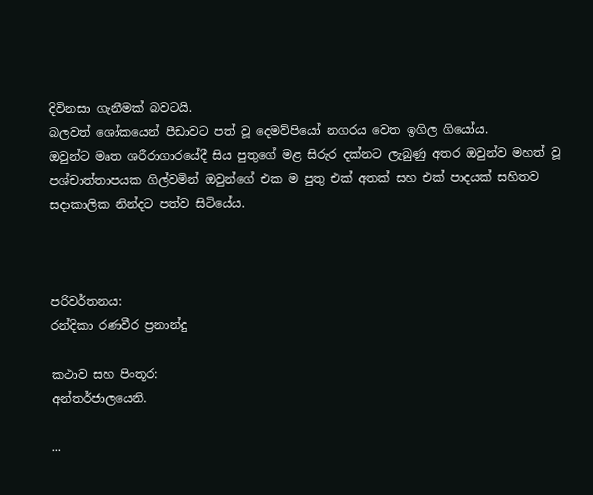දිවිනසා ගැනීමක් බවටයි.
බලවත් ශෝකයෙන් පීඩාවට පත් වූ දෙමව්පියෝ නගරය වෙත ඉගිල ගියෝය.
ඔවුන්ට මෘත ශරීරාගාරයේදී සිය පුතුගේ මළ සිරුර දක්නට ලැබුණු අතර ඔවුන්ව මහත් වූ පශ්චාත්තාපයක ගිල්වමින් ඔවුන්ගේ එක ම පුතු එක් අතක් සහ එක් පාදයක් සහිතව සදාකාලික නින්දට පත්ව සිටියේය.



පරිවර්තනය:
රන්දිකා රණවීර ප්‍රනාන්දු

කථාව සහ පිංතූර:
අන්තර්ජාලයෙනි.

...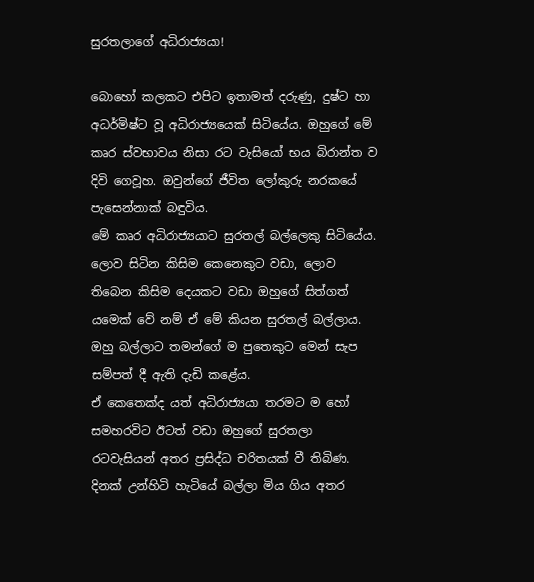සුරතලාගේ අධිරාජ්‍යයා!

බොහෝ කලකට එපිට ඉතාමත් දරුණු, දුෂ්ට හා අධර්මිෂ්ට වූ අධිරාජ්‍යයෙක් සිටියේය. ඔහුගේ ‍මේ කෘර ස්වභාවය නිසා රට වැසියෝ භය බිරාන්ත ව දිවි ගෙවූහ. ඔවුන්ගේ ජීවිත ලෝකුරු නරකයේ පැසෙන්නාක් බඳුවිය.
මේ කෘර අධිරාජ්‍යයාට සුරතල් බල්ලෙකු සිටියේය. ලොව සිටින කිසිම කෙනෙකුට වඩා, ලොව තිබෙන කිසිම දෙයකට වඩා ඔහුගේ සිත්ගත් යමෙක් වේ නම් ඒ මේ කියන සුරතල් බල්ලාය. ඔහු බල්ලාට තමන්ගේ ම පුතෙකුට මෙන් සැප සම්පත් දී ඇති දැඩි කළේය.
ඒ කෙතෙක්ද යත් අධිරාජ්‍යයා තරමට ම හෝ සමහරවිට ඊටත් වඩා ඔහුගේ සුරතලා රටවැසියන් අතර ප්‍රසිද්ධ චරිතයක් වී තිබිණ.
දිනක් උන්හිටි හැටියේ බල්ලා මිය ගිය අතර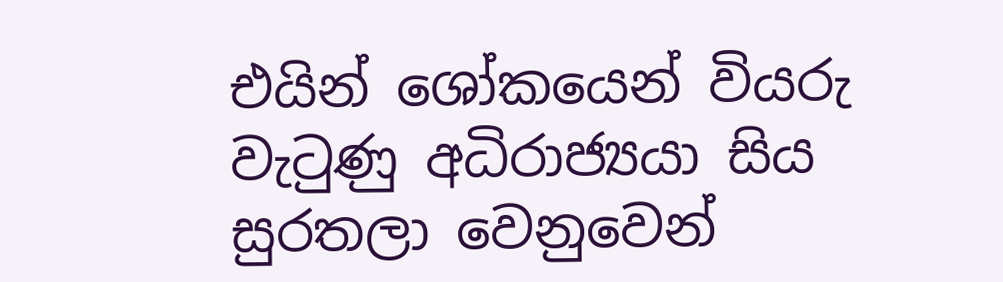එයින් ශෝකයෙන් වියරු වැටුණු අධිරාජ්‍යයා සිය සුරතලා වෙනුවෙන්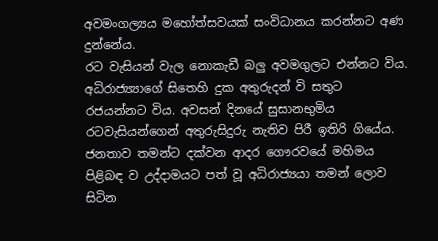අවමංගල්‍යය මහෝත්සවයක් සංවිධානය කරන්නට අණ දුන්නේය.
රට වැසියන් වැල නොකැඩී බලු අවමගුලට එන්නට විය. අධිරාජ්‍ය්‍යාගේ සිතෙහි දුක අතුරුදන් වි සතුට රජයන්නට විය. අවසන් දිනයේ සුසානභුමිය රටවැසියන්ගෙන් අතුරුසිදුරු නැතිව පිරී ඉතිරි ගියේය. ජනතාව තමන්ට දක්වන ආදර ගෞරවයේ මහිමය පිළිබඳ ව උද්දාමයට පත් වූ අධිරාජ්‍යයා තමන් ලොව සිටින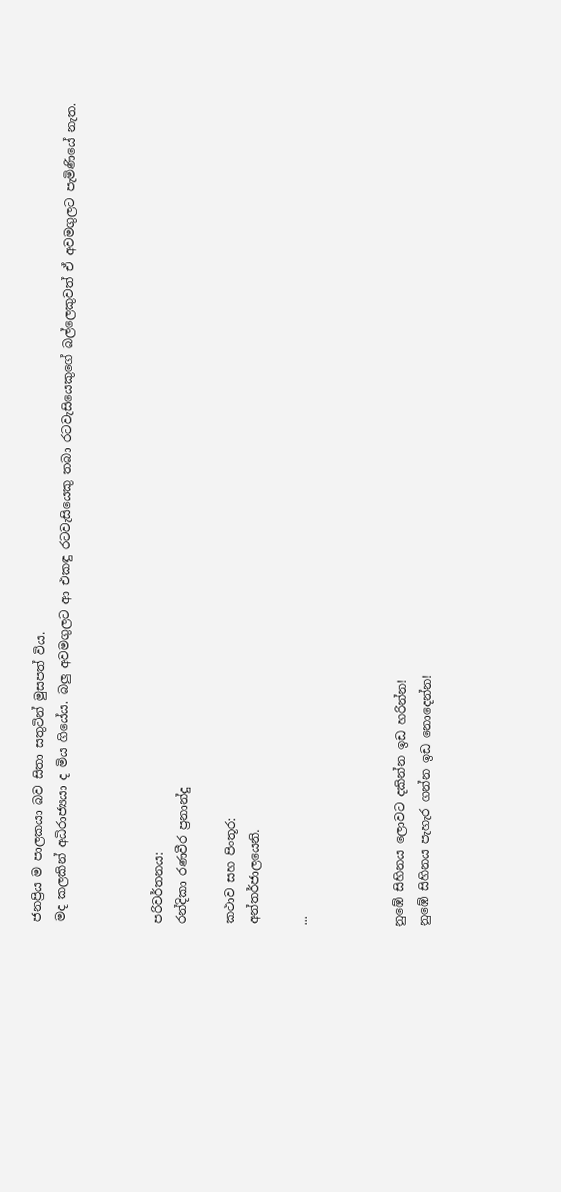ජනප්‍රිය ම පාලකයා බව සිතා සතුටින් මුසපත් විය.
මද කලකින් අධිරාජ්‍යයා ද මිය ගියේය. බලු අවමගුලට ආ එකඳු රටවැසියෙකු තබා රටවැසියෙකුගේ බල්ලෙකුවත් ඒ අවමගුලට පැමිණියේ නැත.



පරිවර්තනය:
රන්දිකා රණවීර ප්‍රනාන්දු

කථාව සහ පිංතූර:
අන්තර්ජාලයෙනි.

...



නුඹේ සිහිනය ලොවට දකින්න ඉඩ හරින්න!
නුඹේ සිහිනය පැහැර ගන්න ඉඩ නොදෙන්න!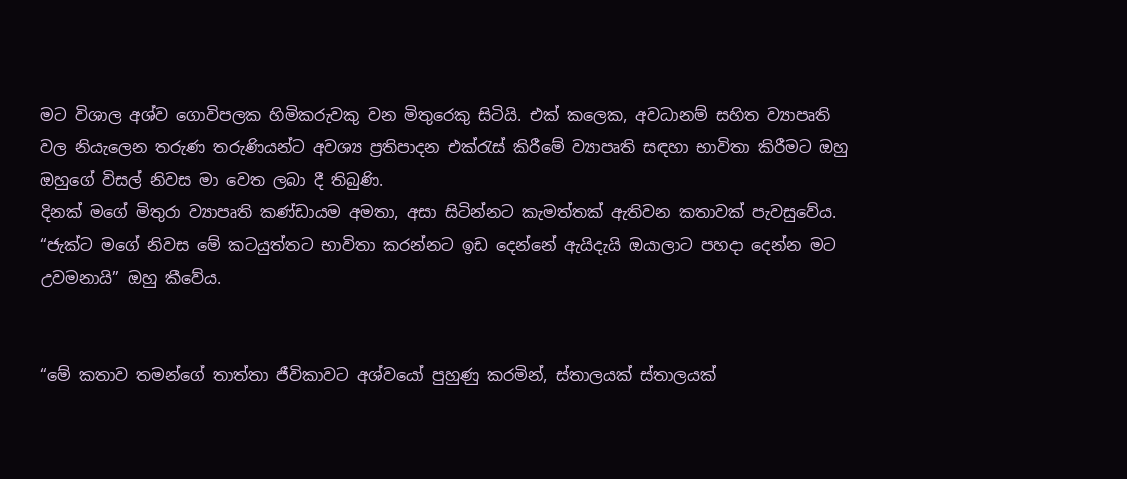මට විශාල අශ්ව ගොවිපලක හිමිකරුවකු වන මිතුරෙකු සිටියි. එක් කලෙක, අවධානම් සහිත ව්‍යාපෘති වල නියැලෙන තරුණ තරුණියන්ට අවශ්‍ය ප්‍රතිපාදන එක්රැස් කිරීමේ ව්‍යාපෘති සඳහා භාවිතා කිරීමට ඔහු ඔහුගේ විසල් නිවස මා වෙත ලබා දී තිබුණි.
දිනක් මගේ මිතුරා ව්‍යාපෘති කණ්ඩායම අමතා, අසා සිටින්නට කැමත්තක් ඇතිවන කතාවක් පැවසුවේය.
“ජැක්ට මගේ නිවස මේ කටයුත්තට භාවිතා කරන්නට ඉඩ දෙන්නේ ඇයිදැයි ඔයාලාට පහදා දෙන්න මට උවමනායි” ඔහු කීවේය.


“මේ කතාව තමන්ගේ තාත්තා ජීවිකාවට අශ්වයෝ පුහුණු කරමින්, ස්තාලයක් ස්තාලයක්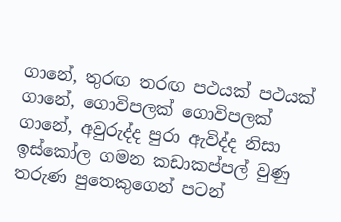ගානේ, තුරඟ තරඟ පථයක් පථයක් ගානේ, ගොවිපලක් ගොවිපලක් ගානේ, අවුරුද්ද පුරා ඇවිද්ද නිසා ඉස්කෝල ගමන කඩාකප්පල් වුණු තරුණ පුතෙකුගෙන් පටන්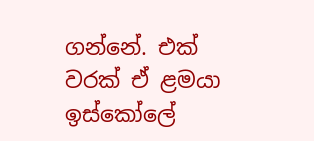ගන්නේ. එක් වරක් ඒ ළමයා ඉස්කෝලේ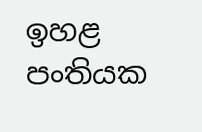ඉහළ පංතියක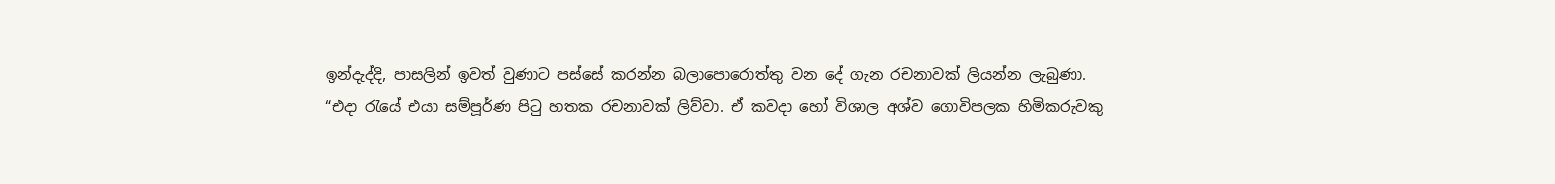ඉන්දැද්දි, පාසලින් ඉවත් වුණාට පස්සේ කරන්න බලාපොරොත්තු වන දේ ගැන රචනාවක් ලියන්න ලැබුණා.
“එදා රැයේ එයා සම්පූර්ණ පිටු හතක රචනාවක් ලිව්වා. ඒ කවදා හෝ විශාල අශ්ව ගොවිපලක හිමිකරුවකු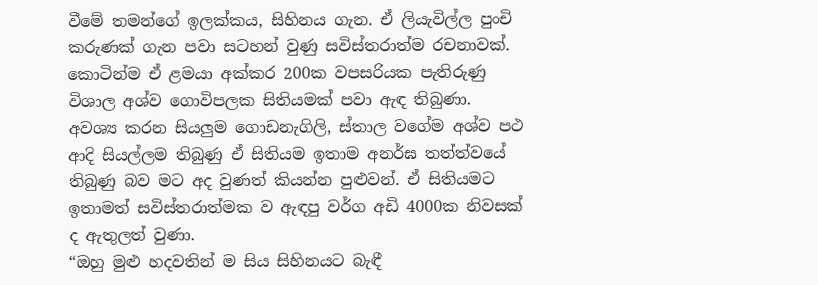වීමේ තමන්ගේ ඉලක්කය, සිහිනය ගැන. ඒ ලියැවිල්ල පුංචි කරුණක් ගැන පවා සටහන් වුණු සවිස්තරාත්ම රචනාවක්.
කොටින්ම ඒ ළමයා අක්කර 200ක වපසරියක පැතිරුණු විශාල අශ්ව ගොවිපලක සිතියමක් පවා ඇඳ තිබුණා. අවශ්‍ය කරන සියලුම ගොඩනැගිලි, ස්තාල වගේම අශ්ව පථ ආදි සියල්ලම තිබුණු ඒ සිතියම ඉතාම අනර්ඝ තත්ත්වයේ තිබුණු බව මට අද වුණත් කියන්න පුළුවන්. ඒ සිතියමට ඉතාමත් සවිස්තරාත්මක ව ඇඳපු වර්ග අඩි 4000ක නිවසක් ද ඇතුලත් වුණා.
“ඔහු මුළු හදවතින් ම සිය සිහිනයට බැඳී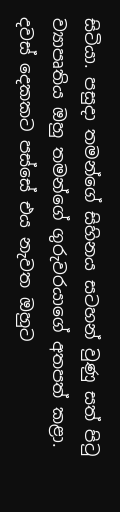සිටියා. පසුදා තමන්ගේ සිහිනය සටහන් වුණු සත් පිටු ව්‍යාපෘතිය ඔහු තමන්ගේ ගුරුවරයාගේ අතපත් කළා. දවස් දෙකකට පස්සේ එය නැවත ඔහුට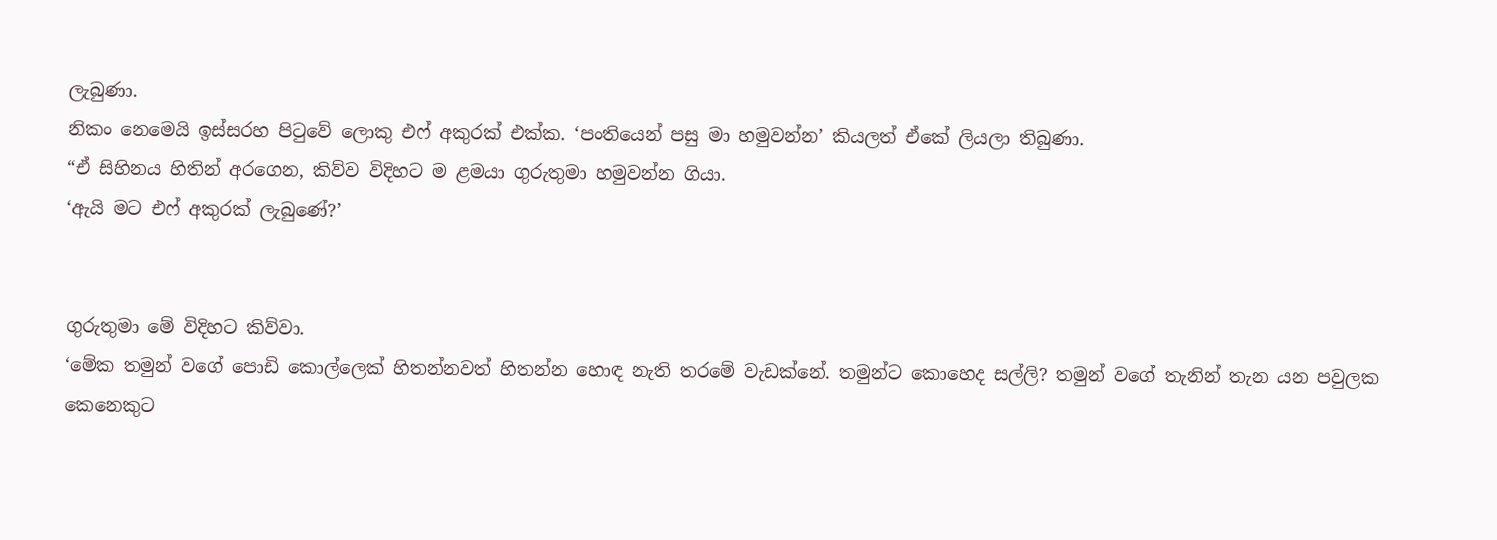ලැබුණා.
නිකං නෙමෙයි ඉස්සරහ පිටුවේ ලොකු එෆ් අකුරක් එක්ක. ‘පංතියෙන් පසු මා හමුවන්න’ කියලත් ඒකේ ලියලා තිබුණා.
“ඒ සිහිනය හිතින් අරගෙන, කිව්ව විදිහට ම ළමයා ගුරුතුමා හමුවන්න ගියා.
‘ඇයි මට එෆ් අකුරක් ලැබුණේ?’


ගුරුතුමා මේ විදිහට කිව්වා.
‘මේක තමුන් වගේ පොඩි කොල්ලෙක් හිතන්නවත් හිතන්න හොඳ නැති තරමේ වැඩක්නේ. තමුන්ට කොහෙද සල්ලි? තමුන් වගේ තැනින් තැන යන පවුලක කෙනෙකුට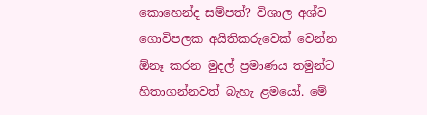කොහෙන්ද සම්පත්? විශාල අශ්ව ගොවිපලක අයිතිකරුවෙක් වෙන්න ඕනෑ කරන මුදල් ප්‍රමාණය තමුන්ට හිතාගන්නවත් බැහැ ළමයෝ. මේ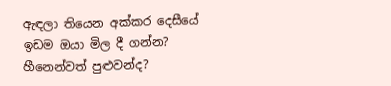ඇඳලා තියෙන අක්කර දෙසීයේ ඉඩම ඔයා මිල දී ගන්න? හීනෙන්වත් පුළුවන්ද?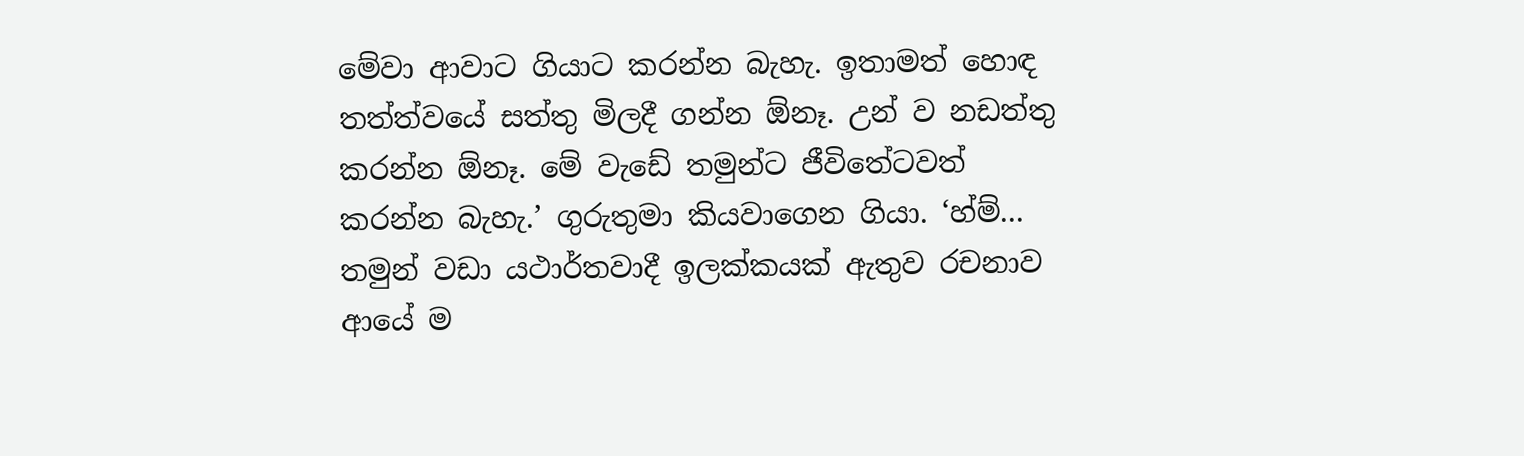මේවා ආවාට ගියාට කරන්න බැහැ. ඉතාමත් හොඳ තත්ත්වයේ සත්තු මිලදී ගන්න ඕනෑ. උන් ව නඩත්තු කරන්න ඕනෑ. මේ වැඩේ තමුන්ට ජීවිතේටවත් කරන්න බැහැ.’ ගුරුතුමා කියවාගෙන ගියා. ‘හ්ම්... තමුන් වඩා යථාර්තවාදී ඉලක්කයක් ඇතුව රචනාව ආයේ ම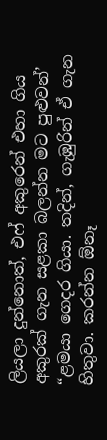ලියලා දුන්නොත්, එෆ් අකුරෙන් එහා ගිය අකුරක් ගැන සළකා බලන්න මට පුළුවන්’
“ළමයා ගෙදර ගියා. තදින්, ගැඹුරින් ඒ ගැන හිතුවා. කරන්න ඕනෑ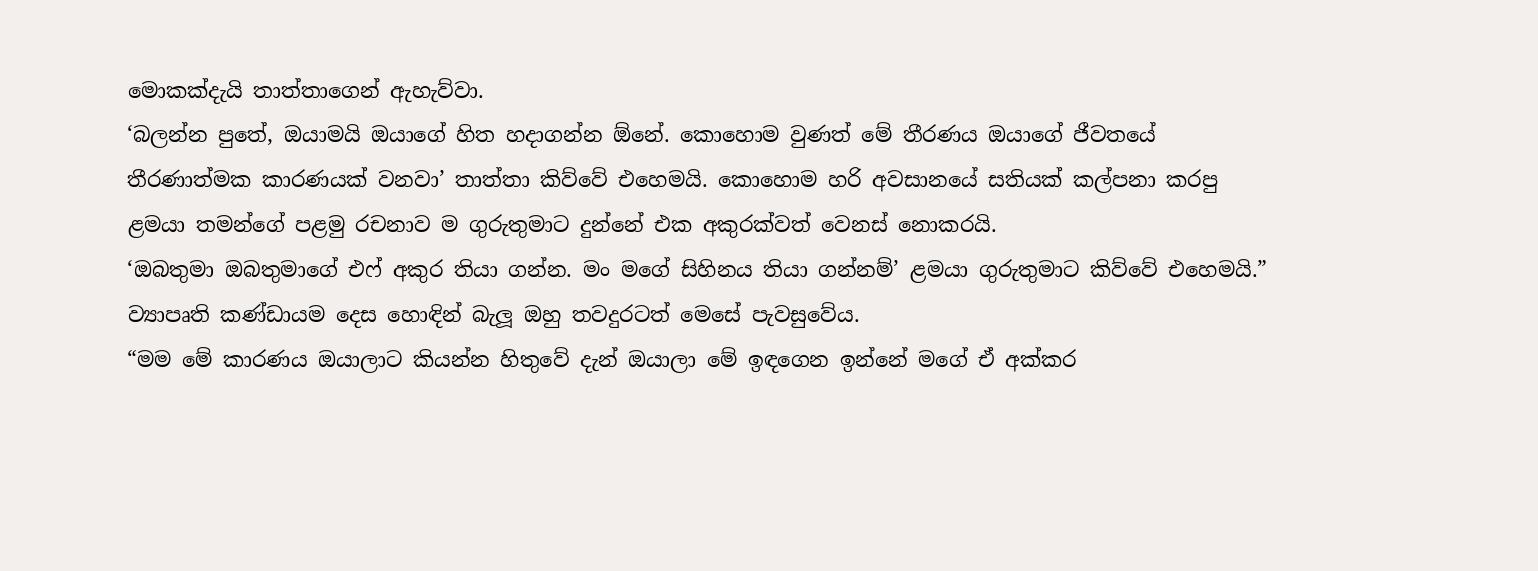මොකක්දැයි තාත්තාගෙන් ඇහැව්වා.
‘බලන්න පුතේ, ඔයාමයි ඔයාගේ හිත හදාගන්න ඕනේ. කොහොම වුණත් මේ තීරණය ඔයාගේ ජීවතයේ තීරණාත්මක කාරණයක් ‍වනවා’ තාත්තා කිව්වේ එහෙමයි. කොහොම හරි අවසානයේ සතියක් කල්පනා කරපු ළමයා තමන්ගේ පළමු රචනාව ම ගුරුතුමාට දුන්නේ එක අකුරක්වත් වෙනස් නොකරයි.
‘ඔබතුමා ඔබතුමාගේ එෆ් අකුර තියා ගන්න. මං මගේ සිහිනය තියා ගන්නම්’ ළමයා ගුරුතුමාට කිව්වේ එහෙමයි.”
ව්‍යාපෘති කණ්ඩායම දෙස හොඳින් බැලූ ඔහු තවදුරටත් මෙසේ පැවසුවේය.
“මම මේ කාරණය ඔයාලාට කියන්න හිතුවේ දැන් ඔයාලා මේ ඉඳගෙන ඉන්නේ මගේ ඒ අක්කර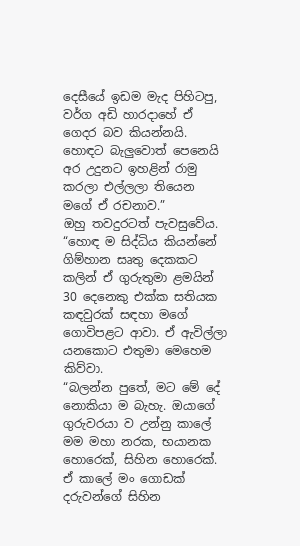දෙසීයේ ඉඩම මැද පිහිටපු, වර්ග අඩි හාරදාහේ ඒ ගෙදර බව කියන්නයි. හොඳට බැලුවොත් පෙනෙයි අර උදුනට ඉහළින් රාමු කරලා එල්ලලා තියෙන මගේ ඒ රචනාව.”
ඔහු තවදුරටත් පැවසුවේය.
“හොඳ ම සිද්ධිය කියන්නේ ගිම්හාන සෘතු දෙකකට කලින් ඒ ගුරුතුමා ළමයින් 30 දෙනෙකු එක්ක සතියක කඳවුරක් සඳහා මගේ ගොවිපළට ආවා. ඒ ඇවිල්ලා යනකොට එතුමා මෙහෙම කිව්වා.
“බලන්න පුතේ, මට මේ දේ නොකියා ම බැහැ. ඔයාගේ ගුරුවරයා ව උන්නු කාලේ මම මහා නරක, භයානක හොරෙක්, සිහින හොරෙක්.
ඒ කාලේ මං ගොඩක් දරුවන්ගේ සිහින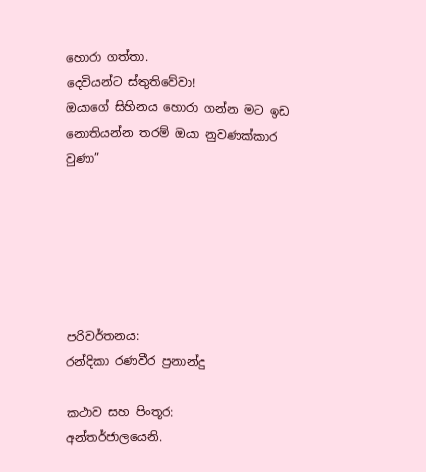හොරා ගත්තා.
දෙවියන්ට ස්තුතිවේවා!
ඔයාගේ සිහිනය හොරා ගන්න මට ඉඩ නොතියන්න තරම් ඔයා නුවණක්කාර වුණා”






පරිවර්තනය:
රන්දිකා රණවීර ප්‍රනාන්දු

කථාව සහ පිංතූර:
අන්තර්ජාලයෙනි.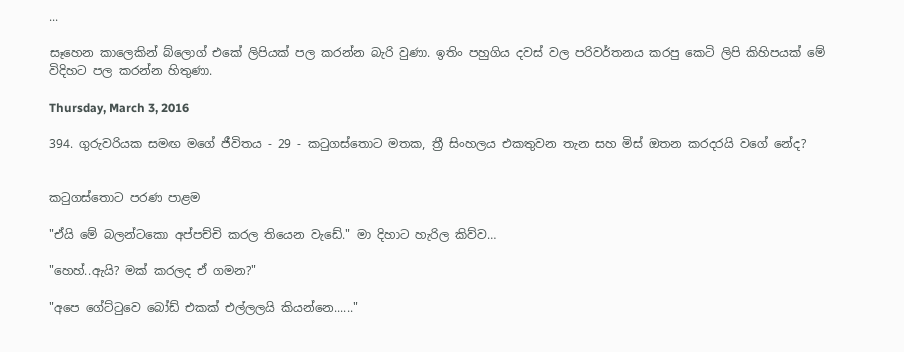...

සෑහෙන කාලෙකින් බ්ලොග් එකේ ලිපියක් පල කරන්න බැරි වුණා. ඉතිං පහුගිය දවස් වල පරිවර්තනය කරපු කෙටි ලිපි කිහිපයක් මේ විදිහට පල කරන්න හිතුණා.

Thursday, March 3, 2016

394. ගුරුවරියක සමඟ මගේ ජීවිතය - 29 - කටුගස්තොට මතක, ත්‍රී සිංහලය එකතුවන තැන සහ මිස් ඔතන කරදරයි වගේ නේද?


කටුගස්තොට පරණ පාළම

"ඒයි මේ බලන්ටකො අප්පච්චි කරල තියෙන වැඩේ." මා දිහාට හැරිල කිව්ව…

"හෙහ්..ඇයි? මක් කරලද ඒ ගමන?"

"අපෙ ගේට්ටුවෙ බෝඩ් එකක් එල්ලලයි කියන්නෙ......"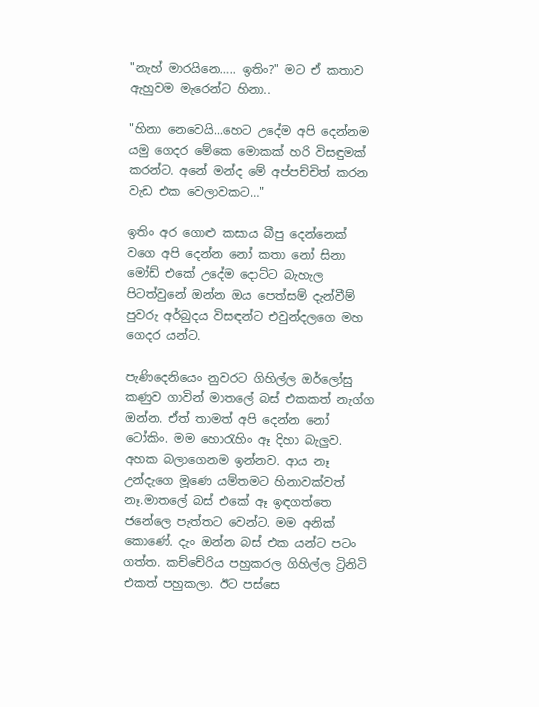"නැහ් මාරයිනෙ….. ඉතිං?" මට ඒ කතාව ඇහුවම මැරෙන්ට හිනා..

"හිනා නෙවෙයි...හෙට උදේම අපි දෙන්නම යමු ගෙදර මේකෙ මොකක් හරි විසඳුමක් කරන්ට. අනේ මන්ද මේ අප්පච්චිත් කරන වැඩ එක වෙලාවකට…"

ඉතිං අර ගොළු කසාය බීපු දෙන්නෙක් වගෙ අපි දෙන්න නෝ කතා නෝ සිනා මෝඩ් එකේ උදේම දොට්ට බැහැල පිටත්වුනේ ඔන්න ඔය පෙත්සම් දැන්වීම් පුවරු අර්බුදය විසඳන්ට එවුන්දලගෙ මහ ගෙදර යන්ට.

පැණිදෙනියෙං නුවරට ගිහිල්ල ඔර්ලෝසු කණුව ගාවින් මාතලේ බස් එකකත් නැග්ග ඔන්න. ඒත් තාමත් අපි දෙන්න නෝ ටෝකිං. මම හොරැහිං ඈ දිහා බැලුව. අහක බලාගෙනම ඉන්නව. ආය නෑ උන්දැගෙ මූණෙ යම්තමට හිනාවක්වත් නෑ.මාතලේ බස් එකේ ඈ ඉඳගත්තෙ ජනේලෙ පැත්තට වෙන්ට. මම අනික් කොණේ. දැං ඔන්න බස් එක යන්ට පටං ගත්ත. කච්චේරිය පහුකරල ගිහිල්ල ට්‍රිනිටි එකත් පහුකලා. ඊට පස්සෙ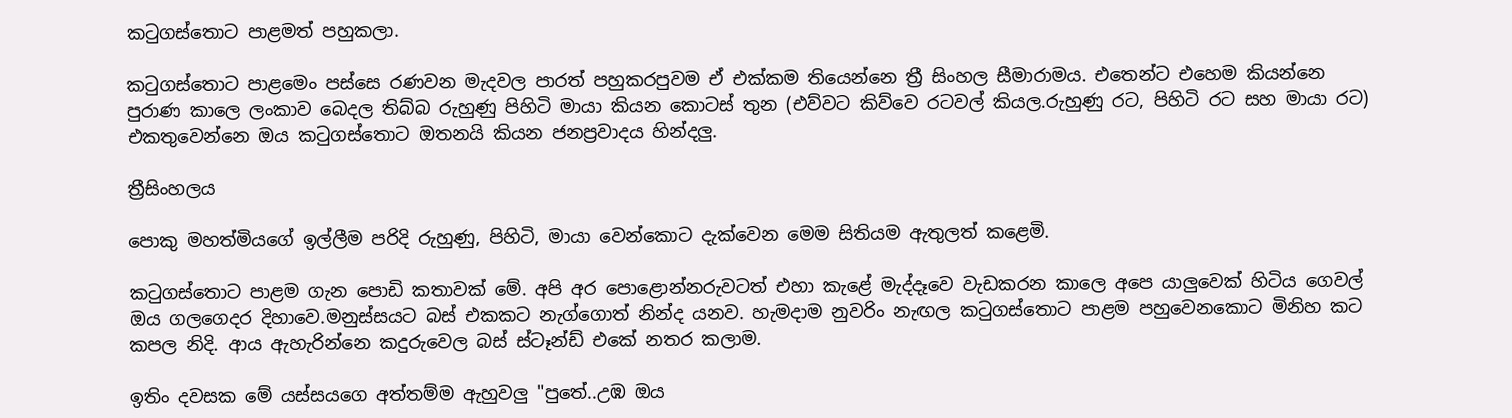කටුගස්තොට පාළමත් පහුකලා.

කටුගස්තොට පාළමෙං පස්සෙ රණවන මැදවල පාරත් පහුකරපුවම ඒ එක්කම තියෙන්නෙ ත්‍රී සිංහල සීමාරාමය. එතෙන්ට එහෙම කියන්නෙ පුරාණ කාලෙ ලංකාව බෙදල තිබ්බ රුහුණු පිහිටි මායා කියන කොටස් තුන (එව්වට කිව්වෙ රටවල් කියල.රුහුණු රට, පිහිටි රට සහ මායා රට) එකතුවෙන්නෙ ඔය කටුගස්තොට ඔතනයි කියන ජනප්‍රවාදය හින්දලු.

ත්‍රීසිංහලය

පොකු මහත්මියගේ ඉල්ලීම පරිදි රුහුණු, පිහිටි, මායා වෙන්කොට දැක්වෙන මෙම සිතියම ඇතුලත් කළෙමි.

කටුගස්තොට පාළම ගැන පොඩි කතාවක් මේ. අපි අර පොළොන්නරුවටත් එහා කැළේ මැද්දෑවෙ වැඩකරන කාලෙ අපෙ යාලුවෙක් හිටිය ගෙවල් ඔය ගලගෙදර දිහාවෙ.මනුස්සයට බස් එකකට නැග්ගොත් නින්ද යනව. හැමදාම නුවරිං නැඟල කටුගස්තොට පාළම පහුවෙනකොට මිනිහ කට කපල නිදි. ආය ඇහැරින්නෙ කදුරුවෙල බස් ස්ටෑන්ඩ් එකේ නතර කලාම.

ඉතිං දවසක මේ යස්සයගෙ අත්තම්ම ඇහුවලු "පුතේ..උඹ ඔය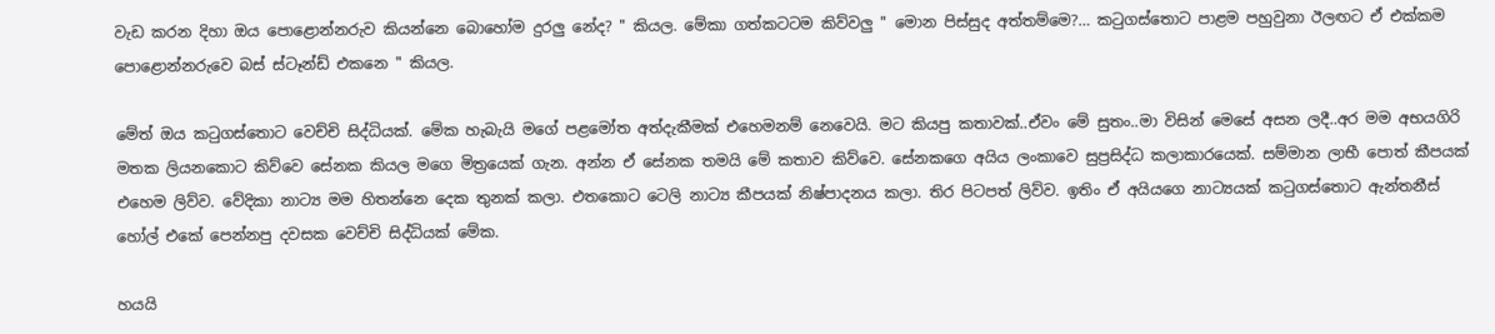වැඩ කරන දිහා ඔය පොළොන්නරුව කියන්නෙ බොහෝම දුරලු නේද? " කියල. මේකා ගත්කටටම කිව්වලු " මොන පිස්සුද අත්තම්මෙ?... කටුගස්තොට පාළම පහුවුනා ඊලඟට ඒ එක්කම පොළොන්නරුවෙ බස් ස්ටෑන්ඩ් එකනෙ " කියල.

මේත් ඔය කටුගස්තොට වෙච්චි සිද්ධියක්. මේක හැබැයි මගේ පළමෝත අත්දැකීමක් එහෙමනම් නෙවෙයි. මට කියපු කතාවක්..ඒවං මේ සුතං..මා විසින් මෙසේ අසන ලදී..අර මම අභයගිරි මතක ලියනකොට කිව්වෙ සේනක කියල මගෙ මිත්‍රයෙක් ගැන. අන්න ඒ සේනක තමයි මේ කතාව කිව්වෙ. සේනකගෙ අයිය ලංකාවෙ සුප්‍රසිද්ධ කලාකාරයෙක්. සම්මාන ලාභී පොත් කීපයක් එහෙම ලිව්ව. වේදිකා නාට්‍ය මම හිතන්නෙ දෙක තුනක් කලා. එතකොට ටෙලි නාට්‍ය කීපයක් නිෂ්පාදනය කලා. තිර පිටපත් ලිව්ව. ඉතිං ඒ අයියගෙ නාට්‍යයක් කටුගස්තොට ඇන්තනීස් හෝල් එකේ පෙන්නපු දවසක වෙච්චි සිද්ධියක් මේක.

හයයි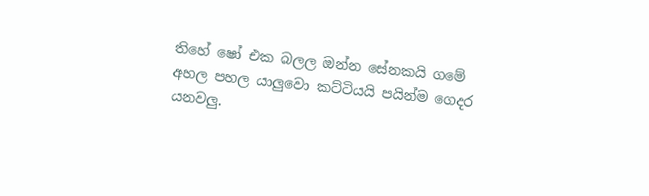තිහේ ෂෝ එක බලල ඔන්න සේනකයි ගමේ අහල පහල යාලුවො කට්ටියයි පයින්ම ගෙදර යනවලු.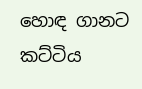හොඳ ගානට කට්ටිය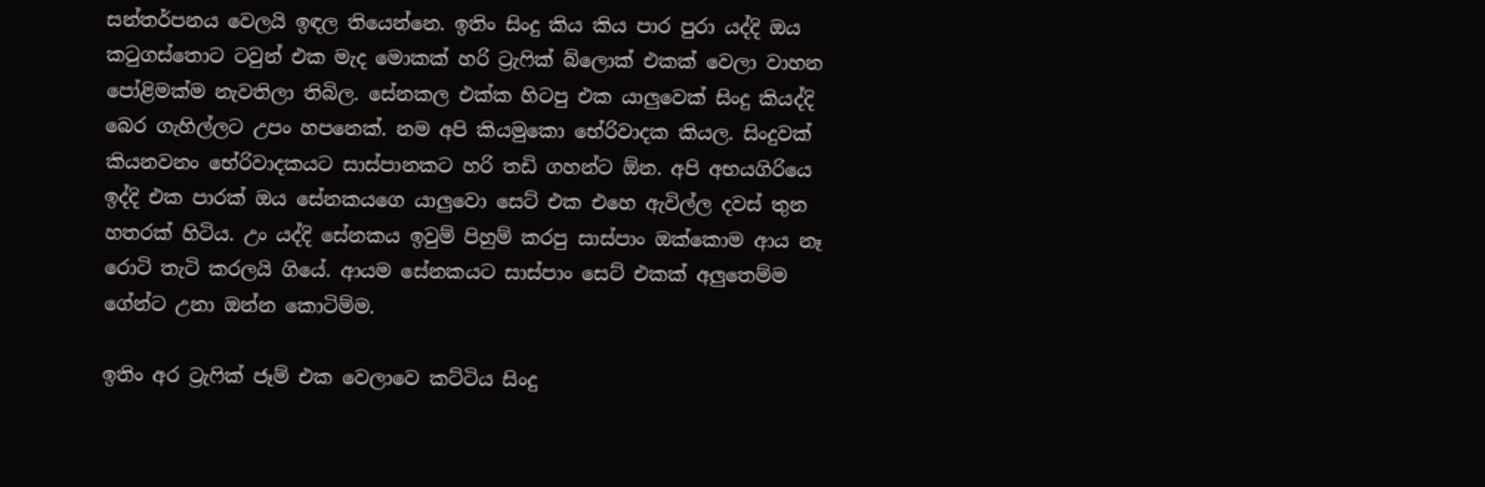සන්තර්පනය වෙලයි ඉඳල තියෙන්නෙ. ඉතිං සිංදු කිය කිය පාර පුරා යද්දි ඔය කටුගස්තොට ටවුන් එක මැද මොකක් හරි ට්‍රැෆික් බ්ලොක් එකක් වෙලා වාහන පෝළිමක්ම නැවතිලා තිබිල. සේනකල එක්ක හිටපු එක යාලුවෙක් සිංදු කියද්දි බෙර ගැහිල්ලට උපං හපනෙක්. නම අපි කියමුකො භේරිවාදක කියල. සිංදුවක් කියනවනං භේරිවාදකයට සාස්පානකට හරි තඩි ගහන්ට ඕන. අපි අභයගිරියෙ ඉද්දි එක පාරක් ඔය සේනකයගෙ යාලුවො සෙට් එක එහෙ ඇවිල්ල දවස් තුන හතරක් හිටිය. උං යද්දි සේනකය ඉවුම් පිහුම් කරපු සාස්පාං ඔක්කොම ආය නෑ රොටි තැටි කරලයි ගියේ. ආයම සේනකයට සාස්පාං සෙට් එකක් අලුතෙම්ම ගේන්ට උනා ඔන්න කොටිම්ම.

ඉතිං අර ට්‍රැෆික් ජෑම් එක වෙලාවෙ කට්ටිය සිංදු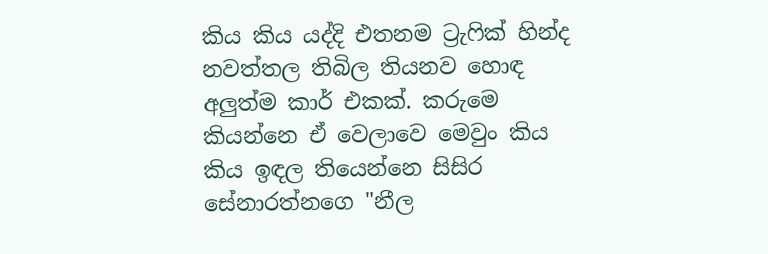කිය කිය යද්දි එතනම ට්‍රැෆික් හින්ද නවත්තල තිබිල තියනව හොඳ අලුත්ම කාර් එකක්. කරුමෙ කියන්නෙ ඒ වෙලාවෙ මෙවුං කිය කිය ඉඳල තියෙන්නෙ සිසිර සේනාරත්නගෙ "නීල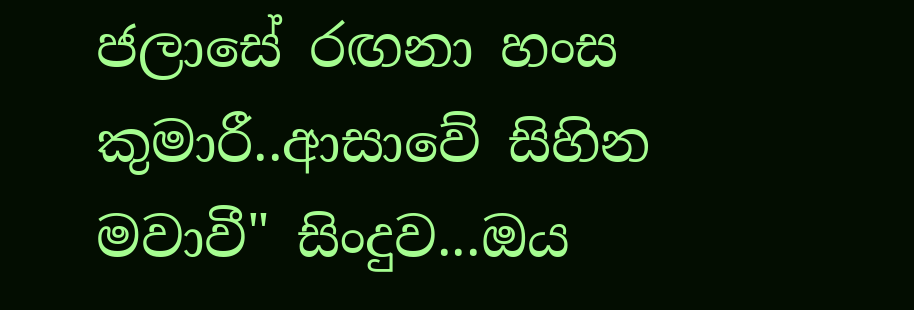ජලාසේ රඟනා හංස කුමාරී..ආසාවේ සිහින මවාවී" සිංදුව...ඔය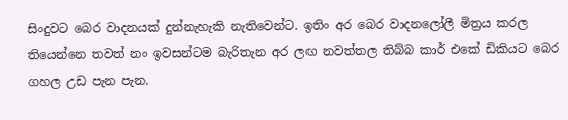සිංදුවට බෙර වාදනයක් දුන්නැහැකි නැතිවෙන්ට. ඉතිං අර බෙර වාදනලෝලී මිත්‍රය කරල තියෙන්නෙ තවත් නං ඉවසන්ටම බැරිතැන අර ලඟ නවත්තල තිබ්බ කාර් එකේ ඩිකියට බෙර ගහල උඩ පැන පැන.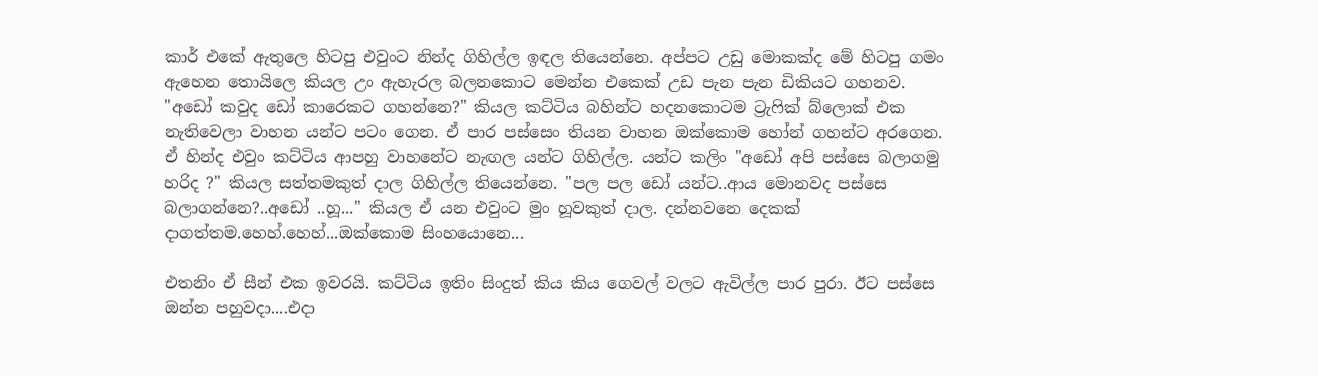කාර් එකේ ඇතුලෙ හිටපු එවුංට නින්ද ගිහිල්ල ඉඳල තියෙන්නෙ. අප්පට උඩු මොකක්ද මේ හිටපු ගමං ඇහෙන තොයිලෙ කියල උං ඇහැරල බලනකොට මෙන්න එකෙක් උඩ පැන පැන ඩිකියට ගහනව. "අඩෝ කවුද ඩෝ කාරෙකට ගහන්නෙ?" කියල කට්ටිය බහින්ට හදනකොටම ට්‍රැෆික් බ්ලොක් එක නැතිවෙලා වාහන යන්ට පටං ගෙන. ඒ පාර පස්සෙං තියන වාහන ඔක්කොම හෝන් ගහන්ට අරගෙන. ඒ හින්ද එවුං කට්ටිය ආපහු වාහනේට නැඟල යන්ට ගිහිල්ල. යන්ට කලිං "අඩෝ අපි පස්සෙ බලාගමු හරිද ?" කියල සත්තමකුත් දාල ගිහිල්ල තියෙන්නෙ. "පල පල ඩෝ යන්ට..ආය මොනවද පස්සෙ බලාගන්නෙ?..අඩෝ ..හූ..." කියල ඒ යන එවුංට මුං හූවකුත් දාල. දන්නවනෙ දෙකක් දාගත්තම.හෙහ්.හෙහ්...ඔක්කොම සිංහයොනෙ...

එතනිං ඒ සීන් එක ඉවරයි. කට්ටිය ඉතිං සිංදුත් කිය කිය ගෙවල් වලට ඇවිල්ල පාර පුරා. ඊට පස්සෙ ඔන්න පහුවදා....එදා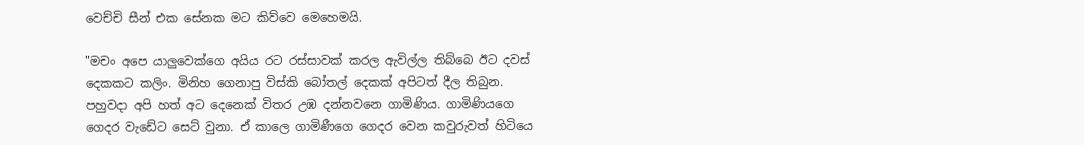වෙච්චි සීන් එක සේනක මට කිව්වෙ මෙහෙමයි.

"මචං අපෙ යාලුවෙක්ගෙ අයිය රට රස්සාවක් කරල ඇවිල්ල තිබ්බෙ ඊට දවස් දෙකකට කලිං. මිනිහ ගෙනාපු විස්කි බෝතල් දෙකක් අපිටත් දීල තිබුන. පහුවදා අපි හත් අට දෙනෙක් විතර උඹ දන්නවනෙ ගාමිණිය. ගාමිණියගෙ ගෙදර වැඩේට සෙට් වුනා. ඒ කාලෙ ගාමිණීගෙ ගෙදර වෙන කවුරුවත් හිටියෙ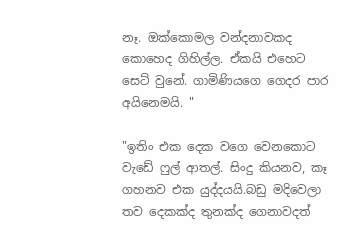නෑ. ඔක්කොමල වන්දනාවකද කොහෙද ගිහිල්ල. ඒකයි එහෙට සෙට් වුනේ. ගාමිණියගෙ ගෙදර පාර අයිනෙමයි. "

"ඉතිං එක දෙක වගෙ වෙනකොට වැඩේ ෆුල් ආතල්. සිංදු කියනව, කෑ ගහනව එක යුද්දයයි.බඩු මදිවෙලා තව දෙකක්ද තුනක්ද ගෙනාවදත්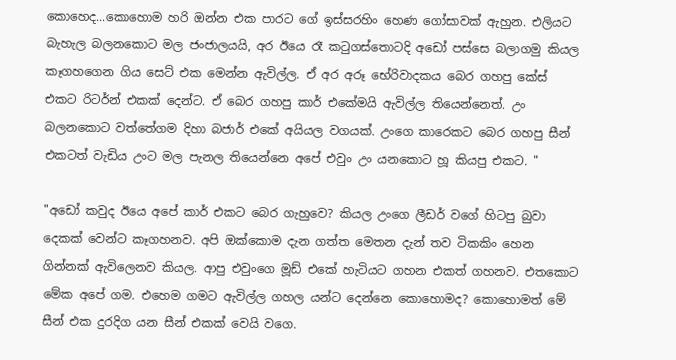කොහෙද...කොහොම හරි ඔන්න එක පාරට ගේ ඉස්සරහිං හෙණ ගෝසාවක් ඇහුන. එලියට බැහැල බලනකොට මල ජංජාලයයි, අර ඊයෙ රෑ කටුගස්තොටදි අඩෝ පස්සෙ බලාගමු කියල කෑගහගෙන ගිය සෙට් එක මෙන්න ඇවිල්ල. ඒ අර අරූ භේරිවාදකය බෙර ගහපු කේස් එකට රිටර්න් එකක් දෙන්ට. ඒ බෙර ගහපු කාර් එකේමයි ඇවිල්ල තියෙන්නෙත්. උං බලනකොට වත්තේගම දිහා බජාර් එකේ අයියල වගයක්. උංගෙ කාරෙකට බෙර ගහපු සීන් එකටත් වැඩිය උංට මල පැනල තියෙන්නෙ අපේ එවුං උං යනකොට හූ කියපු එකට. "

"අඩෝ කවුද ඊයෙ අපේ කාර් එකට බෙර ගැහුවෙ? කියල උංගෙ ලීඩර් වගේ හිටපු බුවා දෙකක් වෙන්ට කෑගහනව. අපි ඔක්කොම දැන ගත්ත මෙතන දැන් තව ටිකකිං හෙන ගින්නක් ඇවිලෙනව කියල. ආපු එවුංගෙ මූඩ් එකේ හැටියට ගහන එකත් ගහනව. එතකොට මේක අපේ ගම. එහෙම ගමට ඇවිල්ල ගහල යන්ට දෙන්නෙ කොහොමද? කොහොමත් මේ සීන් එක දුරදිග යන සීන් එකක් වෙයි වගෙ.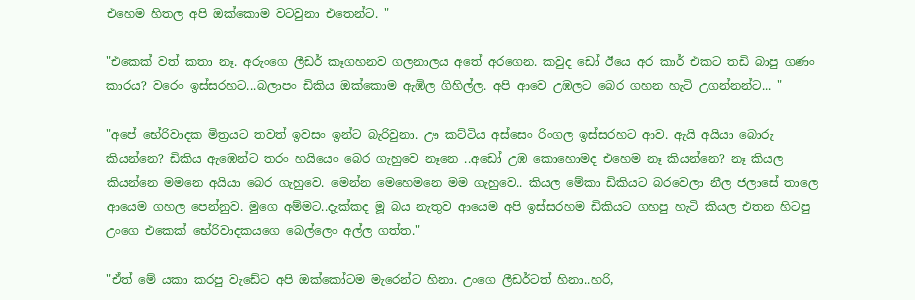එහෙම හිතල අපි ඔක්කොම වටවුනා එතෙන්ට. "

"එකෙක් වත් කතා නෑ. අරුංගෙ ලීඩර් කෑගහනව ගලනාලය අතේ අරගෙන. කවුද ඩෝ ඊයෙ අර කාර් එකට තඩි බාපු ගණං කාරය? වරෙං ඉස්සරහට...බලාපං ඩිකිය ඔක්කොම ඇඹිල ගිහිල්ල. අපි ආවෙ උඹලට බෙර ගහන හැටි උගන්නන්ට... "

"අපේ භේරිවාදක මිත්‍රයට තවත් ඉවසං ඉන්ට බැරිවුනා. ඌ කට්ටිය අස්සෙං රිංගල ඉස්සරහට ආව. ඇයි අයියා බොරු කියන්නෙ? ඩිකිය ඇඹෙන්ට තරං හයියෙං බෙර ගැහුවෙ නෑනෙ ..අඩෝ උඹ කොහොමද එහෙම නෑ කියන්නෙ? නෑ කියල කියන්නෙ මමනෙ අයියා බෙර ගැහුවෙ. මෙන්න මෙහෙමනෙ මම ගැහුවෙ.. කියල මේකා ඩිකියට බරවෙලා නීල ජලාසේ තාලෙ ආයෙම ගහල පෙන්නුව. මුගෙ අම්මට..දැක්කද මූ බය නැතුව ආයෙම අපි ඉස්සරහම ඩිකියට ගහපු හැටි කියල එතන හිටපු උංගෙ එකෙක් භේරිවාදකයගෙ බෙල්ලෙං අල්ල ගත්ත."

"ඒත් මේ යකා කරපු වැඩේට අපි ඔක්කෝටම මැරෙන්ට හිනා. උංගෙ ලීඩර්ටත් හිනා..හරි,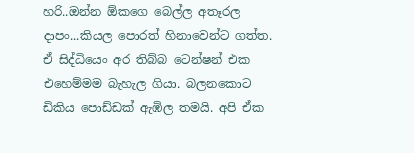හරි..ඔන්න ඕකගෙ බෙල්ල අතෑරල දාපං...කියල පොරත් හිනාවෙන්ට ගත්ත. ඒ සිද්ධියෙං අර තිබ්බ ටෙන්ෂන් එක එහෙම්මම බැහැල ගියා. බලනකොට ඩිකිය පොඩ්ඩක් ඇඹිල තමයි. අපි ඒක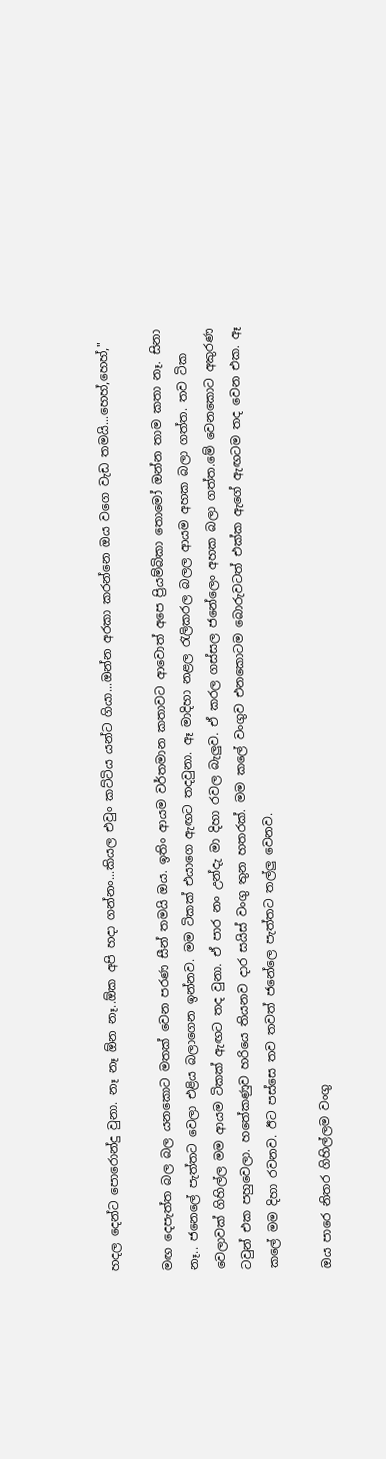හදල දෙන්ට පොරොන්දු වුනා. නෑ නෑ ඕන නෑ..ඕක අපි හදා ගන්නං...කියල එවුං කට්ටිය යන්ට ගියා...ඔන්න අරකා කරන්නෙ ඔය වගෙ වැඩ තමයි...හෙහ්,හෙහ්,"

මඟ දෙපැත්ත බල බල යනකොට මතක් වෙන පරණ සීන් තමයි ඔය. ඉතිං ආයම වර්තමාන කතාවට ආවොත් අපෙ ප්‍රියම්බිකා තොමෝ ඔන්න තාම කතා නෑ. සිනා නෑ.. ජනෙලේ පැත්තට වෙලා එළිය බලාගෙන ඉන්නව. මම ටිකක් එයාගෙ ඇඟට තදවුනා. ඈ මාදිහා නළල රැලිකරල බලල ආයම අහක බලා ගත්ත. තව ටික වෙලාවක් ගිහිල්ල මම ආයම ටිකක් ඇඟට තද වුනා. ඒ පාර නං උන්දැ මා දිහා රවල බැලුව. ඒ කරල ගස්සල ජනේලෙං අහක බලා ගත්ත.මේ වෙනකොට අකුරණ ටවුන් එක පහුවෙලා. හතේකණුව හරියෙ තියනව දාර සයිස් වංගු තුන හතරක්. මම කලේ වංගුව එනකොටම බොරුවටත් එක්ක ඇගේ ඇඟටම තද වෙන එක. ඈ කලේ මම දිහා රවනව. ඊට පස්සෙ තව තවත් ජනේලෙ පැත්තට තල්ලු වෙනව.

ඔය පාරෙ නිතර ගිහිල්ලම වංගු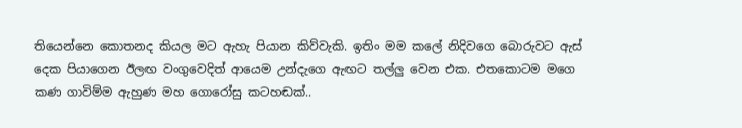තියෙන්නෙ කොතනද කියල මට ඇහැ පියාන කිව්වැකි. ඉතිං මම කලේ නිදිවගෙ බොරුවට ඇස් දෙක පියාගෙන ඊලඟ වංගුවෙදිත් ආයෙම උන්දැගෙ ඇඟට තල්ලු වෙන එක. එතකොටම මගෙ කණ ගාවිම්ම ඇහුණ මහ ගොරෝසු කටහඬක්..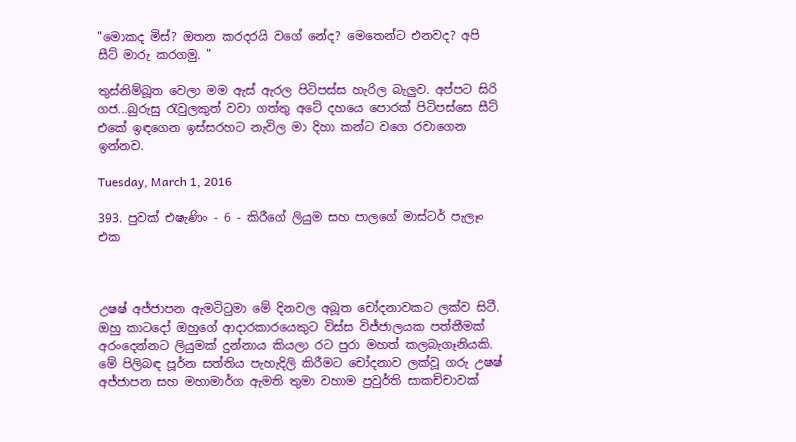"මොකද මිස්? ඔතන කරදරයි වගේ නේද? මෙතෙන්ට එනවද? අපි සීට් මාරු කරගමු. "

තුස්නිම්බූත වෙලා මම ඇස් ඇරල පිටිපස්ස හැරිල බැලුව. අප්පට සිරි ගජ...බුරුසු රැවුලකුත් වවා ගත්තු අටේ දහයෙ පොරක් පිටිපස්සෙ සීට් එකේ ඉඳගෙන ඉස්සරහට නැවිල මා දිහා කන්ට වගෙ රවාගෙන ඉන්නව.

Tuesday, March 1, 2016

393. පුවක් එෂැණිං - 6 - කිරීගේ ලියුම සහ පාලගේ මාස්ටර් පැලෑං එක



උෂෂ් අජ්ජාපන ඇමටිටුමා මේ දිනවල අබූත චෝදනාවකට ලක්ව සිටී. ඔහු කාටදෝ ඔහුගේ ආදාරකාරයෙකුට විස්ස විජ්ජාලයක පත්තීමක් අරංදෙන්නට ලියුමක් දුන්නාය කියලා රට පුරා මහත් කලබැගෑනියකි. මේ පිලිබඳ පූර්න සත්තිය පැහැදිලි කිරීමට චෝදනාව ලක්වූ ගරු උෂෂ් අජ්ජාපන සහ මහාමාර්ග ඇමති තුමා වහාම ප්‍රවුර්ති සාකච්චාවක්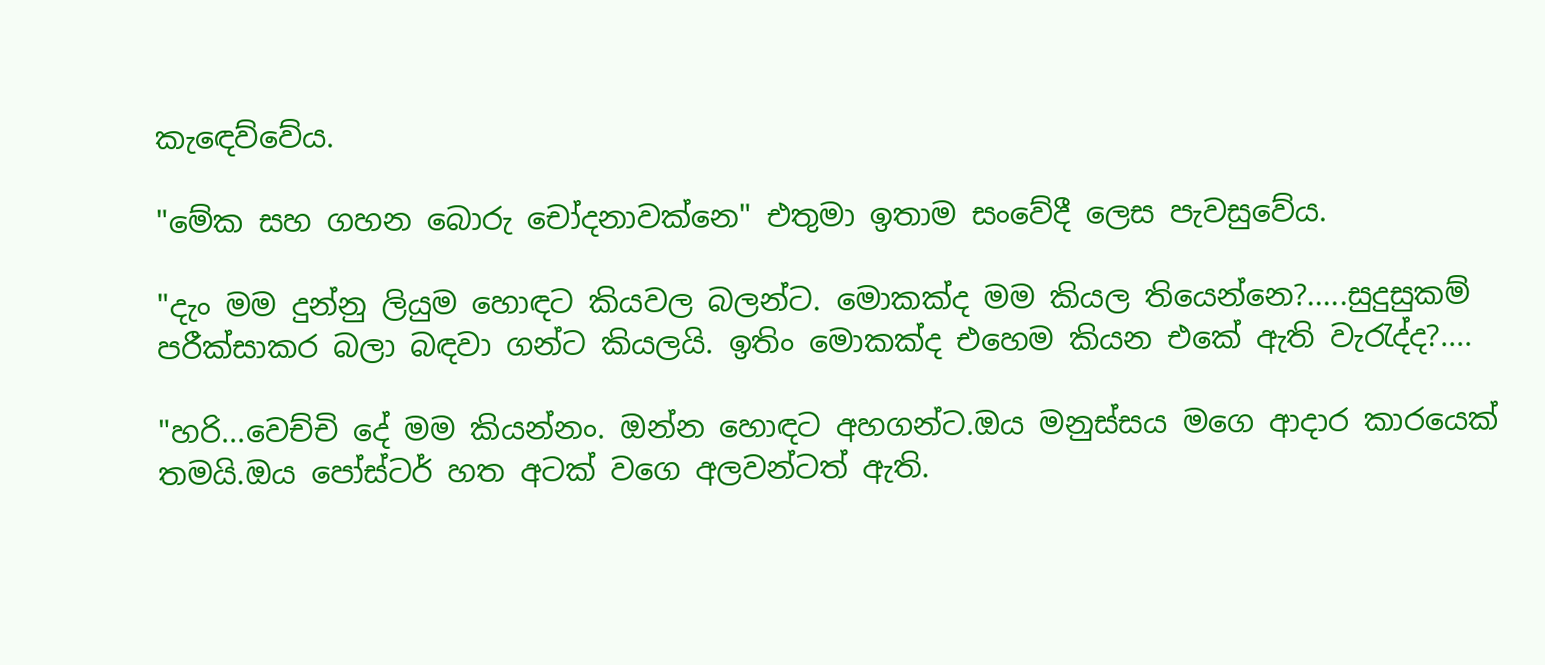කැඳෙව්වේය.

"මේක සහ ගහන බොරු චෝදනාවක්නෙ" එතුමා ඉතාම සංවේදී ලෙස පැවසුවේය.

"දැං මම දුන්නු ලියුම හොඳට කියවල බලන්ට. මොකක්ද මම කියල තියෙන්නෙ?.....සුදුසුකම් පරීක්සාකර බලා බඳවා ගන්ට කියලයි. ඉතිං මොකක්ද එහෙම කියන එකේ ඇති වැරැද්ද?....

"හරි...වෙච්චි දේ මම කියන්නං. ඔන්න හොඳට අහගන්ට.ඔය මනුස්සය මගෙ ආදාර කාරයෙක් තමයි.ඔය පෝස්ටර් හත අටක් වගෙ අලවන්ටත් ඇති.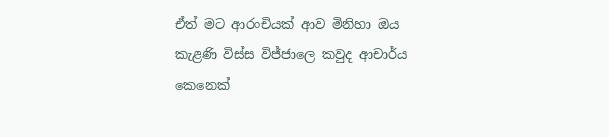ඒත් මට ආරංචියක් ආව මිනිහා ඔය කැළණි විස්ස විජ්ජාලෙ කවුද ආචාර්ය කෙනෙක්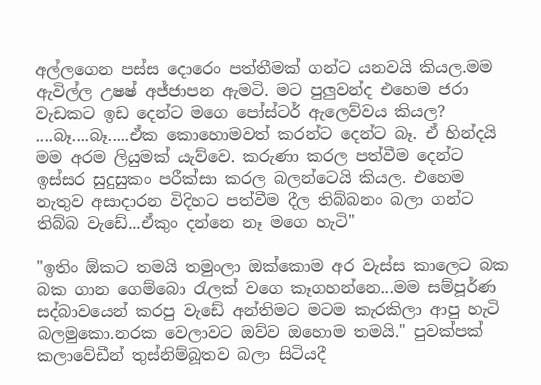අල්ලගෙන පස්ස දොරෙං පත්තීමක් ගන්ට යනවයි කියල.මම ඇවිල්ල උෂෂ් අජ්ජාපන ඇමටි. මට පුලුවන්ද එහෙම ජරා වැඩකට ඉඩ දෙන්ට මගෙ පෝස්ටර් ඇලෙව්වය කියල? ....බෑ....බෑ.....ඒක කොහොමවත් කරන්ට දෙන්ට බෑ. ඒ හින්දයි මම අරම ලියුමක් යැව්වෙ. කරුණා කරල පත්වීම දෙන්ට ඉස්සර සුදුසුකං පරීක්සා කරල බලන්ටෙයි කියල. එහෙම නැතුව අසාදාරන විදිහට පත්වීම දීල තිබ්බනං බලා ගන්ට තිබ්බ වැඩේ...ඒකුං දන්නෙ නෑ මගෙ හැටි"

"ඉතිං ඕකට තමයි තමුංලා ඔක්කොම අර වැස්ස කාලෙට බක බක ගාන ගෙම්බො රැලක් වගෙ කෑගහන්නෙ...මම සම්පූර්ණ සද්බාවයෙන් කරපු වැඩේ අන්තිමට මටම කැරකිලා ආපු හැටි බලමුකො.නරක වෙලාවට ඔව්ව ඔහොම තමයි." පුවක්පක් කලාවේඩීන් තුස්නිම්බූතව බලා සිටියදී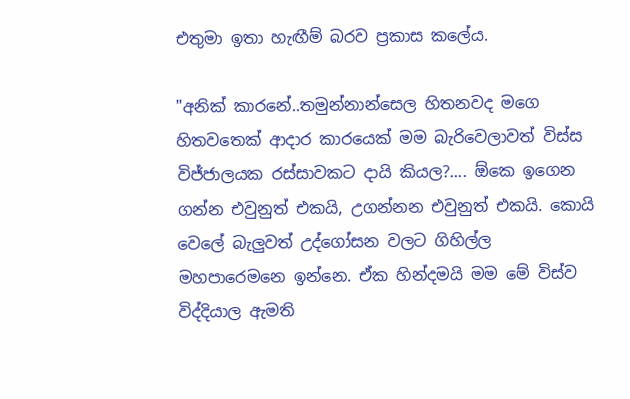එතුමා ඉතා හැඟීම් බරව ප්‍රකාස කලේය.

"අනික් කාරනේ..තමුන්නාන්සෙල හිතනවද මගෙ හිතවතෙක් ආදාර කාරයෙක් මම බැරිවෙලාවත් විස්ස විජ්ජාලයක රස්සාවකට දායි කියල?.... ඕකෙ ඉගෙන ගන්න එවුනුත් එකයි, උගන්නන එවුනුත් එකයි. කොයි වෙලේ බැලුවත් උද්ගෝසන වලට ගිහිල්ල මහපාරෙමනෙ ඉන්නෙ. ඒක හින්දමයි මම මේ විස්ව විද්දියාල ඇමති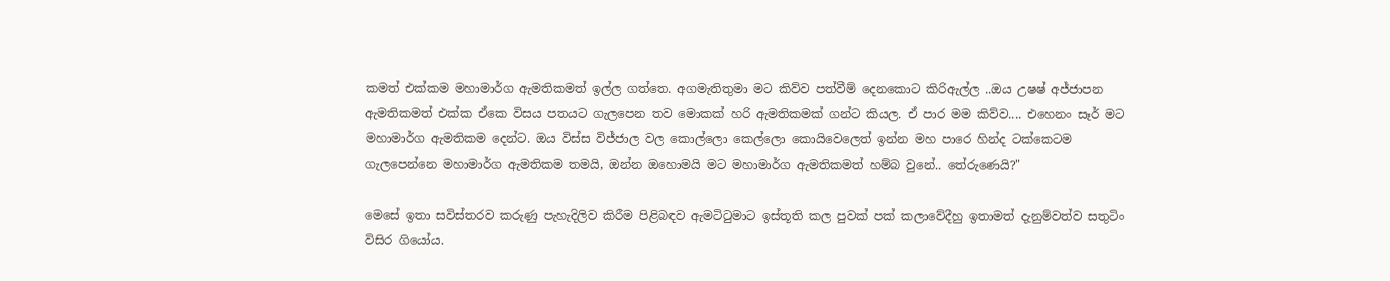කමත් එක්කම මහාමාර්ග ඇමතිකමත් ඉල්ල ගත්තෙ. අගමැතිතුමා මට කිව්ව පත්වීම් දෙනකොට කිරිඇල්ල ..ඔය උෂෂ් අජ්ජාපන ඇමතිකමත් එක්ක ඒකෙ විසය පතයට ගැලපෙන තව මොකක් හරි ඇමතිකමක් ගන්ට කියල. ඒ පාර මම කිව්ව.... එහෙනං සෑර් මට මහාමාර්ග ඇමතිකම දෙන්ට. ඔය විස්ස විජ්ජාල වල කොල්ලො කෙල්ලො කොයිවෙලෙත් ඉන්න මහ පාරෙ හින්ද ටක්කෙටම ගැලපෙන්නෙ මහාමාර්ග ඇමතිකම තමයි, ඔන්න ඔහොමයි මට මහාමාර්ග ඇමතිකමත් හම්බ වුනේ.. තේරුණෙයි?"

මෙසේ ඉතා සවිස්තරව කරුණු පැහැදිලිව කිරීම පිළිබඳව ඇමටිටුමාට ඉස්තූති කල පුවක් පක් කලාවේදීහු ඉතාමත් දැනුම්වත්ව සතුටිං විසිර ගියෝය.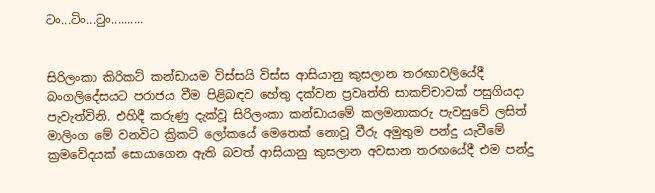ටං...ටිං...ටුං..........


සිරිලංකා කිරිකට් කන්ඩායම විස්සයි විස්ස ආසියානු කුසලාන තරඟාවලියේදී බංගලිදේසයට පරාජය වීම පිළිබඳව හේතු දක්වන ප්‍රවෘත්ති සාකච්චාවක් පසුගියදා පැවැත්විනි. එහිදී කරුණු දැක්වූ සිරිලංකා කන්ඩායමේ කලමනාකරු පැවසුවේ ලසිත් මාලිංග මේ වනවිට ක්‍රිකට් ලෝකයේ මෙතෙක් නොවූ වීරු අමුතුම පන්දු යැවීමේ ක්‍රමවේදයක් සොයාගෙන ඇති බවත් ආසියානු කුසලාන අවසාන තරඟයේදී එම පන්දු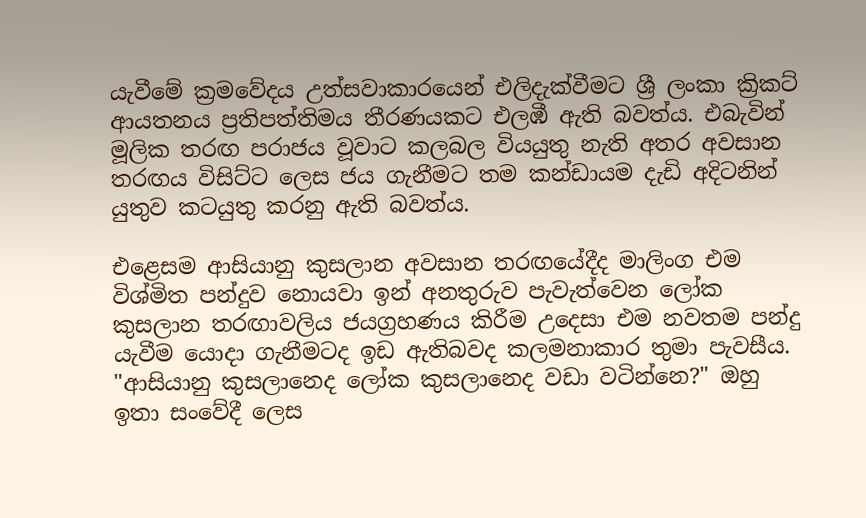යැවීමේ ක්‍රමවේදය උත්සවාකාරයෙන් එලිදැක්වීමට ශ්‍රී ලංකා ක්‍රිකට් ආයතනය ප්‍රතිපත්තිමය තීරණයකට එලඹී ඇති බවත්ය. එබැවින් මූලික තරඟ පරාජය වූවාට කලබල වියයුතු නැති අතර අවසාන තරඟය විසිට්ට ලෙස ජය ගැනීමට තම කන්ඩායම දැඩි අදිටනින් යුතුව කටයුතු කරනු ඇති බවත්ය.

එළෙසම ආසියානු කුසලාන අවසාන තරඟයේදීද මාලිංග එම විශ්මිත පන්දුව නොයවා ඉන් අනතුරුව පැවැත්වෙන ලෝක කුසලාන තරඟාවලිය ජයග්‍රහණය කිරීම උදෙසා එම නවතම පන්දු යැවීම යොදා ගැනීමටද ඉඩ ඇතිබවද කලමනාකාර තුමා පැවසීය. "ආසියානු කුසලානෙද ලෝක කුසලානෙද වඩා වටින්නෙ?" ඔහු ඉතා සංවේදී ලෙස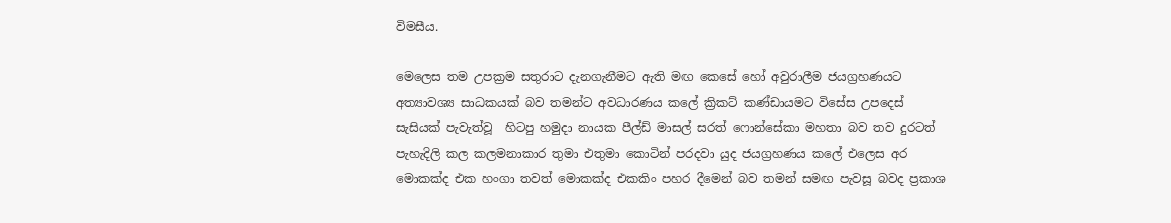විමසීය.

මෙලෙස තම උපක්‍රම සතුරාට දැනගැනීමට ඇති මඟ කෙසේ හෝ අවුරාලීම ජයග්‍රහණයට අත්‍යාවශ්‍ය සාධකයක් බව තමන්ට අවධාරණය කලේ ක්‍රිකට් කණ්ඩායමට විසේස උපදෙස් සැසියක් පැවැත්වූ  හිටපු හමුදා නායක පීල්ඩ් මාසල් සරත් ෆොන්සේකා මහතා බව තව දුරටත් පැහැදිලි කල කලමනාකාර තුමා එතුමා කොටින් පරදවා යුද ජයග්‍රහණය කලේ එලෙස අර මොකක්ද එක හංගා තවත් මොකක්ද එකකිං පහර දීමෙන් බව තමන් සමඟ පැවසූ බවද ප්‍රකාශ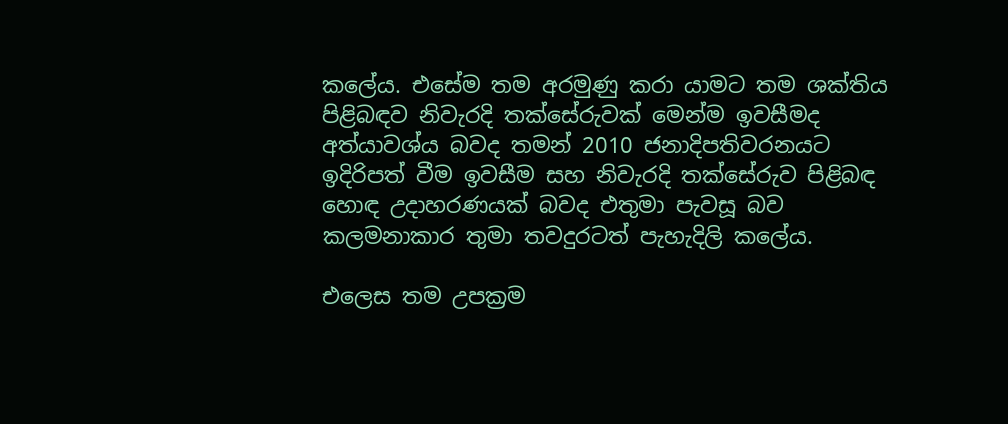කලේය. එසේම තම අරමුණු කරා යාමට තම ශක්තිය පිළිබඳව නිවැරදි තක්සේරුවක් මෙන්ම ඉවසීමද අත්යාවශ්ය බවද තමන් 2010 ජනාදිපතිවරනයට ඉදිරිපත් වීම ඉවසීම සහ නිවැරදි තක්සේරුව පිළිබඳ හොඳ උදාහරණයක් බවද එතුමා පැවසූ බව කලමනාකාර තුමා තවදුරටත් පැහැදිලි කලේය.

එලෙස තම උපක්‍රම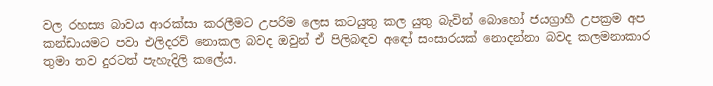වල රහස්‍ය බාවය ආරක්සා කරලීමට උපරිම ලෙස කටයුතු කල යුතු බැවින් බොහෝ ජයග්‍රාහී උපක්‍රම අප කන්ඩායමට පවා එලිදරව් නොකල බවද ඔවුන් ඒ පිලිබඳව අඳෝ සංසාරයක් නොදන්නා බවද කලමනාකාර තුමා තව දුරටත් පැහැදිලි කලේය.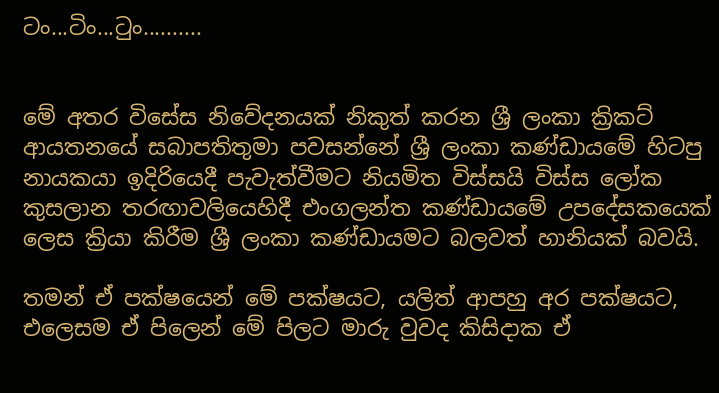ටං...ටිං...ටුං..........


මේ අතර විසේස නිවේදනයක් නිකුත් කරන ශ්‍රී ලංකා ක්‍රිකට් ආයතනයේ සබාපතිතුමා පවසන්නේ ශ්‍රී ලංකා කණ්ඩායමේ හිටපු නායකයා ඉදිරියෙදී පැවැත්වීමට නියමිත විස්සයි විස්ස ලෝක කුසලාන තරඟාවලියෙහිදී එංගලන්ත කණ්ඩායමේ උපදේසකයෙක් ලෙස ක්‍රියා කිරීම ශ්‍රී ලංකා කණ්ඩායමට බලවත් හානියක් බවයි.

තමන් ඒ පක්ෂයෙන් මේ පක්ෂයට, යලිත් ආපහු අර පක්ෂයට, එලෙසම ඒ පිලෙන් මේ පිලට මාරු වුවද කිසිදාක ඒ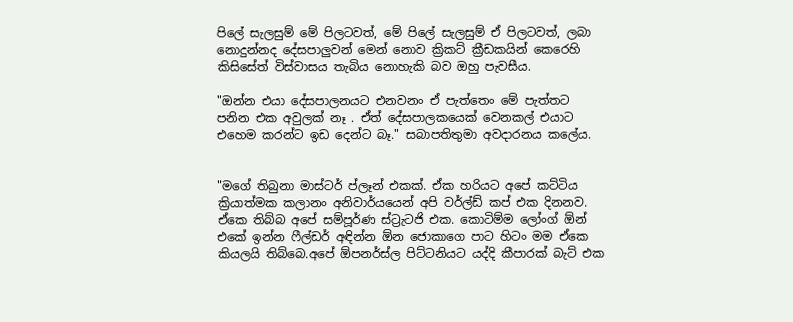පිලේ සැලසුම් මේ පිලටවත්, මේ පිලේ සැලසුම් ඒ පිලටවත්, ලබා නොදුන්නද දේසපාලුවන් මෙන් නොව ක්‍රිකට් ක්‍රීඩකයින් කෙරෙහි කිසිසේත් විස්වාසය තැබිය නොහැකි බව ඔහු පැවසීය.

"ඔන්න එයා දේසපාලනයට එනවනං ඒ පැත්තෙං මේ පැත්තට පනින එක අවුලක් නෑ . ඒත් දේසපාලකයෙක් වෙනකල් එයාට එහෙම කරන්ට ඉඩ දෙන්ට බෑ." සබාපතිතුමා අවදාරනය කලේය.


"මගේ තිබුනා මාස්ටර් ප්ලෑන් එකක්. ඒක හරියට අපේ කට්ටිය ක්‍රියාත්මක කලානං අනිවාර්යයෙන් අපි වර්ල්ඩ් කප් එක දිනනව. ඒකෙ තිබ්බ අපේ සම්පූර්ණ ස්ට්‍රැටජි එක. කොටිම්ම ලෝංග් ඕන් එකේ ඉන්න ෆීල්ඩර් අඳින්න ඕන ජොකාගෙ පාට හිටං මම ඒකෙ කියලයි තිබ්බෙ.අපේ ඕපනර්ස්ල පිට්ටනියට යද්දි කීපාරක් බැට් එක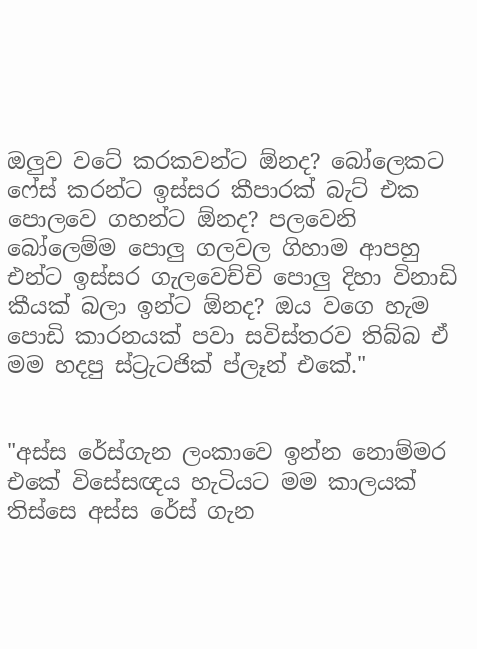ඔලුව වටේ කරකවන්ට ඕනද? බෝලෙකට ෆේස් කරන්ට ඉස්සර කීපාරක් බැට් එක පොලවෙ ගහන්ට ඕනද? පලවෙනි බෝලෙම්ම පොලු ගලවල ගිහාම ආපහු එන්ට ඉස්සර ගැලවෙච්චි පොලු දිහා විනාඩි කීයක් බලා ඉන්ට ඕනද? ඔය වගෙ හැම පොඩි කාරනයක් පවා සවිස්තරව තිබ්බ ඒ මම හදපු ස්ට්‍රැටජික් ප්ලෑන් එකේ."


"අස්ස රේස්ගැන ලංකාවෙ ඉන්න නොම්මර එකේ විසේසඥය හැටියට මම කාලයක් තිස්සෙ අස්ස රේස් ගැන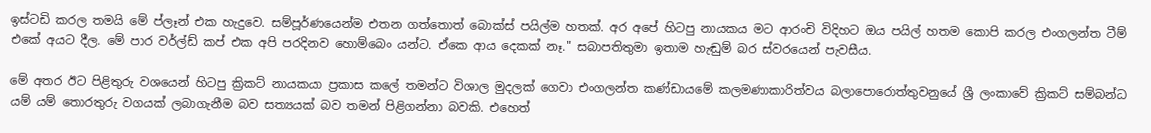ඉස්ටඩි කරල තමයි මේ ප්ලෑන් එක හැදුවෙ. සම්පූර්ණයෙන්ම එතන ගත්තොත් බොක්ස් පයිල්ම හතක්. අර අපේ හිටපු නායකය මට ආරංචි විදිහට ඔය පයිල් හතම කොපි කරල එංගලන්ත ටීම් එකේ අයට දීල. මේ පාර වර්ල්ඩ් කප් එක අපි පරදිනව හොම්බෙං යන්ට. ඒකෙ ආය දෙකක් නෑ." සබාපතිතුමා ඉතාම හැඬුම් බර ස්වරයෙන් පැවසීය.

මේ අතර ඊට පිළිතුරු වශයෙන් හිටපු ක්‍රිකට් නායකයා ප්‍රකාස කලේ තමන්ට විශාල මුදලක් ගෙවා එංගලන්ත කණ්ඩායමේ කලමණාකාරිත්වය බලාපොරොත්තුවනුයේ ශ්‍රී ලංකාවේ ක්‍රිකට් සම්බන්ධ යම් යම් තොරතුරු වගයක් ලබාගැනීම බව සත්‍යයක් බව තමන් පිළිගන්නා බවකි. එහෙත්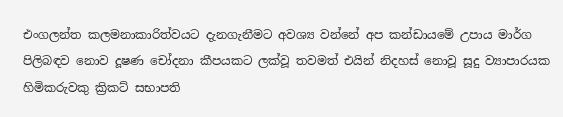එංගලන්ත කලමනාකාරිත්වයට දැනගැනීමට අවශ්‍ය වන්නේ අප කන්ඩායමේ උපාය මාර්ග පිලිබඳව නොව දූෂණ චෝදනා කීපයකට ලක්වූ තවමත් එයින් නිදහස් නොවූ සූදු ව්‍යාපාරයක හිමිකරුවකු ක්‍රිකට් සභාපති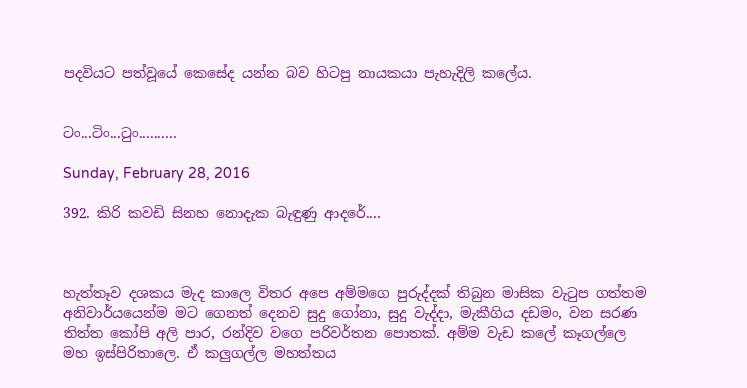පදවියට පත්වූයේ කෙසේද යන්න බව හිටපු නායකයා පැහැදිලි කලේය.


ටං...ටිං...ටුං..........

Sunday, February 28, 2016

392. කිරි කවඩි සිනහ නොදැක බැඳුණු ආදරේ....



හැත්තෑව දශකය මැද කාලෙ විතර අපෙ අම්මගෙ පුරුද්දක් තිබුන මාසික වැටුප ගත්තම අනිවාර්යයෙන්ම මට ගෙනත් දෙනව සුදු ගෝනා, සුදු වැද්දා, මැකීගිය දඩමං, වන සරණ තිත්ත කෝපි අලි පාර, රන්දිව වගෙ පරිවර්තන පොතක්. අම්ම වැඩ කලේ කෑගල්ලෙ මහ ඉස්පිරිතාලෙ. ඒ කලුගල්ල මහත්තය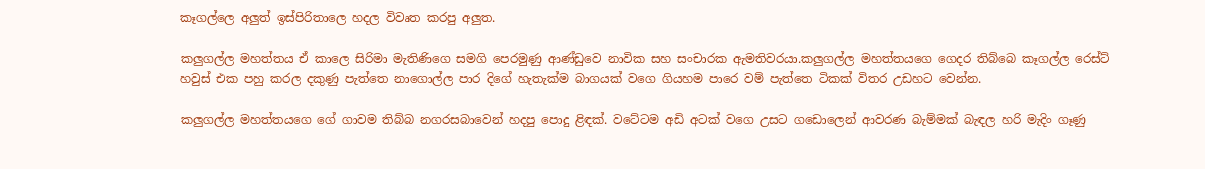කෑගල්ලෙ අලුත් ඉස්පිරිතාලෙ හදල විවෘත කරපු අලුත.

කලුගල්ල මහත්තය ඒ කාලෙ සිරිමා මැතිණිගෙ සමගි පෙරමුණු ආණ්ඩුවෙ නාවික සහ සංචාරක ඇමතිවරයා.කලුගල්ල මහත්තයගෙ ගෙදර තිබ්බෙ කෑගල්ල රෙස්ට් හවුස් එක පහු කරල දකුණු පැත්තෙ නාගොල්ල පාර දිගේ හැතැක්ම බාගයක් වගෙ ගියහම පාරෙ වම් පැත්තෙ ටිකක් විතර උඩහට වෙන්න.

කලුගල්ල මහත්තයගෙ ගේ ගාවම තිබ්බ නගරසබාවෙන් හදපු පොදු ළිඳක්. වටේටම අඩි අටක් වගෙ උසට ගඩොලෙන් ආවරණ බැම්මක් බැඳල හරි මැදිං ගෑණු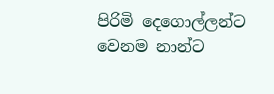පිරිමි දෙගොල්ලන්ට වෙනම නාන්ට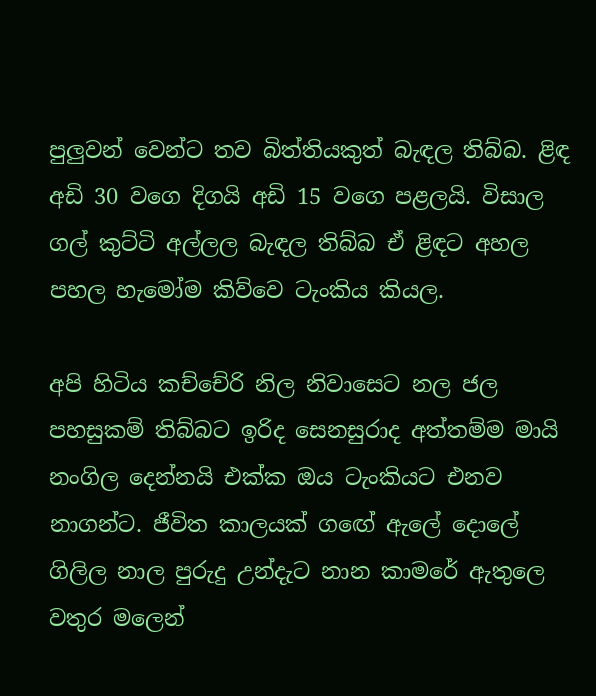පුලුවන් වෙන්ට තව බිත්තියකුත් බැඳල තිබ්බ. ළිඳ අඩි 30 වගෙ දිගයි අඩි 15 වගෙ පළලයි. විසාල ගල් කුට්ටි අල්ලල බැඳල තිබ්බ ඒ ළිඳට අහල පහල හැමෝම කිව්වෙ ටැංකිය කියල.

අපි හිටිය කච්චේරි නිල නිවාසෙට නල ජල පහසුකම් තිබ්බට ඉරිද සෙනසුරාද අත්තම්ම මායි නංගිල දෙන්නයි එක්ක ඔය ටැංකියට එනව නාගන්ට. ජීවිත කාලයක් ගඟේ ඇලේ දොලේ ගිලිල නාල පුරුදු උන්දැට නාන කාමරේ ඇතුලෙ වතුර මලෙන්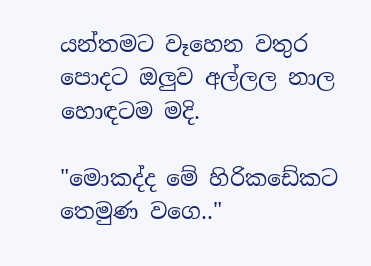යන්තමට වෑහෙන වතුර පොදට ඔලුව අල්ලල නාල හොඳටම මදි.

"මොකද්ද මේ හිරිකඩේකට තෙමුණ වගෙ.."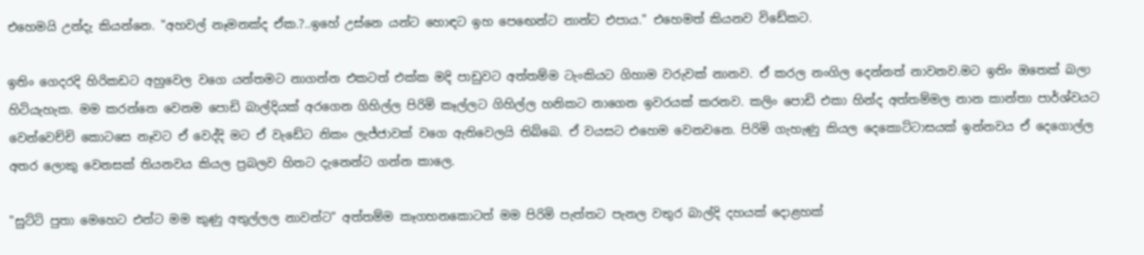එහෙමයි උන්දැ කියන්නෙ. "අහවල් නෑමනක්ද ඒක.?..ඉහේ උස්නෙ යන්ට හොඳට ඉහ පෙඟෙන්ට නාන්ට එපාය." එහෙමත් කියනව විඩේකට.

ඉතිං ගෙදරදි හිරිකඩට අහුවෙල වගෙ යන්තමට නාගන්න එකටත් එක්ක මදි පාඩුවට අත්තම්ම ටැංකියට ගිහාම වරුවක් නානව. ඒ කරල නංගිල දෙන්නත් නාවනව.මට ඉතිං ඔතෙක් බලා හිටියැහැක. මම කරන්නෙ වෙනම පොඩි බාල්දියක් අරගෙන ගිහිල්ල පිරිමි කෑල්ලට ගිහිල්ල හනිකට නාගෙන ඉවරයක් කරනව. කලිං පොඩි එකා හින්ද අත්තම්මල නාන කාන්තා පාර්ශ්වයට වෙන්වෙච්චි කොටසෙ නෑවට ඒ වෙද්දි මට ඒ වැඩේට නිකං ලැජ්ජාවක් වගෙ ඇතිවෙලයි තිබ්බෙ. ඒ වයසට එහෙම වෙනවනෙ. පිරිමි ගැහැණු කියල දෙකොට්ටාසයක් ඉන්නවය ඒ දෙගොල්ල අතර ලොකු වෙනසක් තියනවය කියල ප්‍රබලව හිතට දැනෙන්ට ගන්න කාලෙ.

"සුට්ටි පුතා මෙහෙට එන්ට මම කුණු අතුල්ලල නාවන්ට" අත්තම්ම කෑගහනකොටත් මම පිරිමි පැත්තට පැනල වතුර බාල්දි දහයක් දොළහක්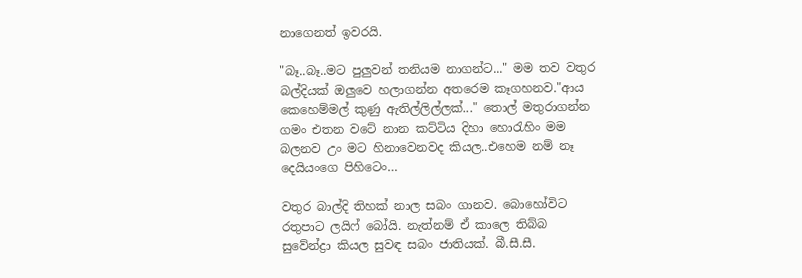නාගෙනත් ඉවරයි.

"බෑ..බෑ..මට පුලුවන් තනියම නාගන්ට..." මම තව වතුර බල්දියක් ඔලුවෙ හලාගන්න අතරෙම කෑගහනව."ආය කෙහෙම්මල් කුණු ඇතිල්ලිල්ලක්..." තොල් මතුරාගන්න ගමං එතන වටේ නාන කට්ටිය දිහා හොරැහිං මම බලනව උං මට හිනාවෙනවද කියල..එහෙම නම් නෑ දෙයියංගෙ පිහිටෙං…

වතුර බාල්දි තිහක් නාල සබං ගානව. බොහෝවිට රතුපාට ලයිෆ් බෝයි. නැත්නම් ඒ කාලෙ තිබ්බ සුවේන්ද්‍රා කියල සුවඳ සබං ජාතියක්. බී.සී.සී.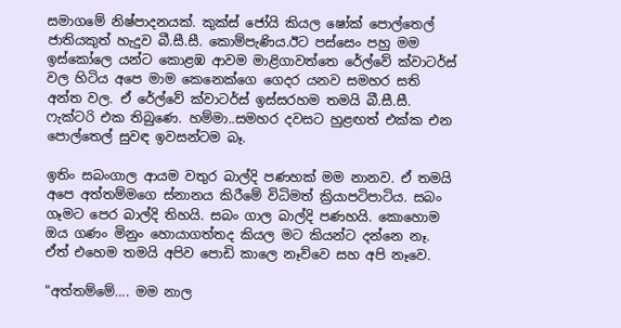සමාගමේ නිෂ්පාදනයක්. කුක්ස් ජෝයි කියල ෂෝක් පොල්තෙල් ජාතියකුත් හැදුව බී.සී.සී. කොම්පැණිය.ඊට පස්සෙං පහු මම ඉස්කෝලෙ යන්ට කොළඹ ආවම මාළිගාවත්තෙ රේල්වේ ක්වාටර්ස් වල හිටිය අපෙ මාම කෙනෙක්ගෙ ගෙදර යනව සමහර සති අන්ත වල. ඒ රේල්වේ ක්වාටර්ස් ඉස්සරහම තමයි බී.සී.සී. ෆැක්ටරි එක තිබුණෙ. හම්මා..සමහර දවසට හුළඟත් එක්ක එන පොල්තෙල් සුවඳ ඉවසන්ටම බෑ.

ඉතිං සබංගාල ආයම වතුර බාල්දි පණහක් මම නානව. ඒ තමයි අපෙ අත්තම්මගෙ ස්නානය කිරීමේ විධිමත් ක්‍රියාපටිපාටිය. සබං ගෑමට පෙර බාල්දි තිහයි. සබං ගාල බාල්දි පණහයි. කොහොම ඔය ගණං මිනුං හොයාගත්තද කියල මට කියන්ට දන්නෙ නෑ. ඒත් එහෙම තමයි අපිව පොඩි කාලෙ නෑව්වෙ සහ අපි නෑවෙ.

"අත්තම්මේ…. මම නාල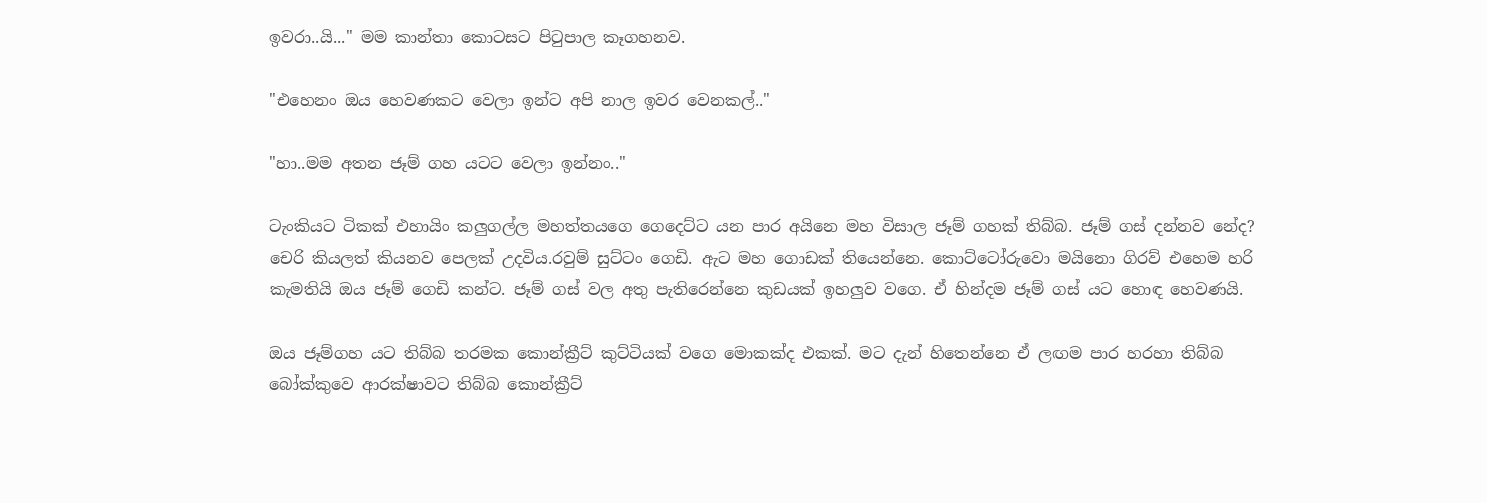ඉවරා..යි..." මම කාන්තා කොටසට පිටුපාල කෑගහනව.

"එහෙනං ඔය හෙවණකට වෙලා ඉන්ට අපි නාල ඉවර වෙනකල්.."

"හා..මම අතන ජෑම් ගහ යටට වෙලා ඉන්නං.."

ටැංකියට ටිකක් එහායිං කලුගල්ල මහත්තයගෙ ගෙදෙට්ට යන පාර අයිනෙ මහ විසාල ජෑම් ගහක් තිබ්බ. ජෑම් ගස් දන්නව නේද? චෙරි කියලත් කියනව පෙලක් උදවිය.රවුම් සුට්ටං ගෙඩි. ඇට මහ ගොඩක් තියෙන්නෙ. කොට්ටෝරුවො මයිනො ගිරව් එහෙම හරි කැමතියි ඔය ජෑම් ගෙඩි කන්ට. ජෑම් ගස් වල අතු පැතිරෙන්නෙ කුඩයක් ඉහලුව වගෙ. ඒ හින්දම ජෑම් ගස් යට හොඳ හෙවණයි.

ඔය ජෑම්ගහ යට තිබ්බ තරමක කොන්ක්‍රීට් කුට්ටියක් වගෙ මොකක්ද එකක්. මට දැන් හිතෙන්නෙ ඒ ලඟම පාර හරහා තිබ්බ බෝක්කුවෙ ආරක්ෂාවට තිබ්බ කොන්ක්‍රීට්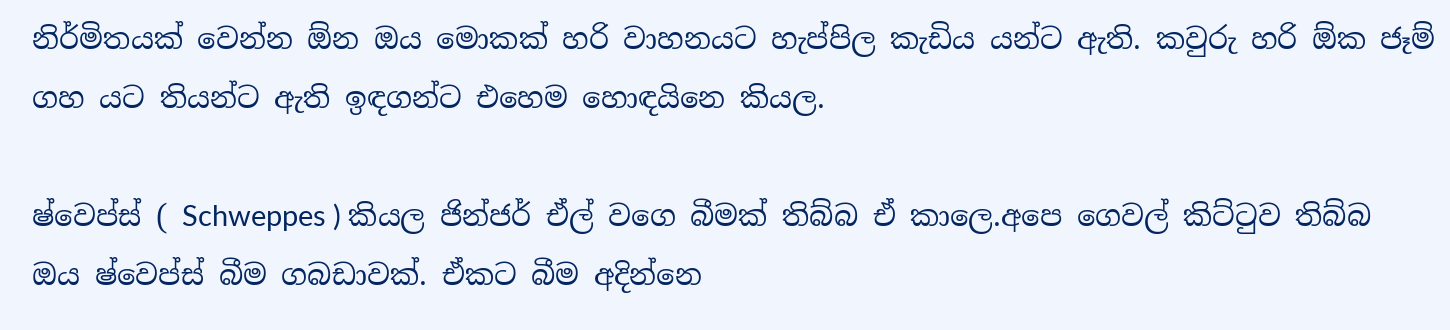නිර්මිතයක් වෙන්න ඕන ඔය මොකක් හරි වාහනයට හැප්පිල කැඩිය යන්ට ඇති. කවුරු හරි ඕක ජෑම් ගහ යට තියන්ට ඇති ඉඳගන්ට එහෙම හොඳයිනෙ කියල.

ෂ්වෙප්ස් ( Schweppes ) කියල ජින්ජර් ඒල් වගෙ බීමක් තිබ්බ ඒ කාලෙ.අපෙ ගෙවල් කිට්ටුව තිබ්බ ඔය ෂ්වෙප්ස් බීම ගබඩාවක්. ඒකට බීම අදින්නෙ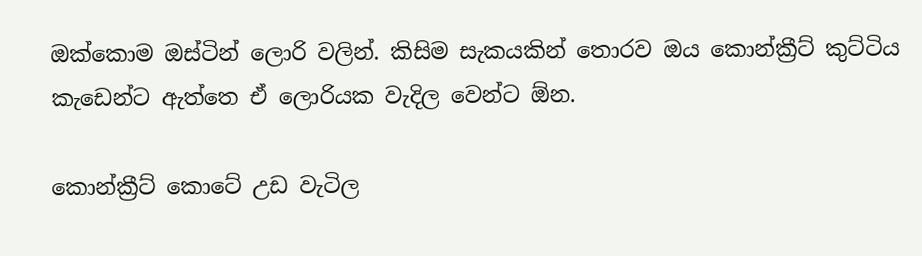ඔක්කොම ඔස්ටින් ලොරි වලින්. කිසිම සැකයකින් තොරව ඔය කොන්ක්‍රීට් කුට්ටිය කැඩෙන්ට ඇත්තෙ ඒ ලොරියක වැදිල වෙන්ට ඕන.

කොන්ක්‍රීට් කොටේ උඩ වැටිල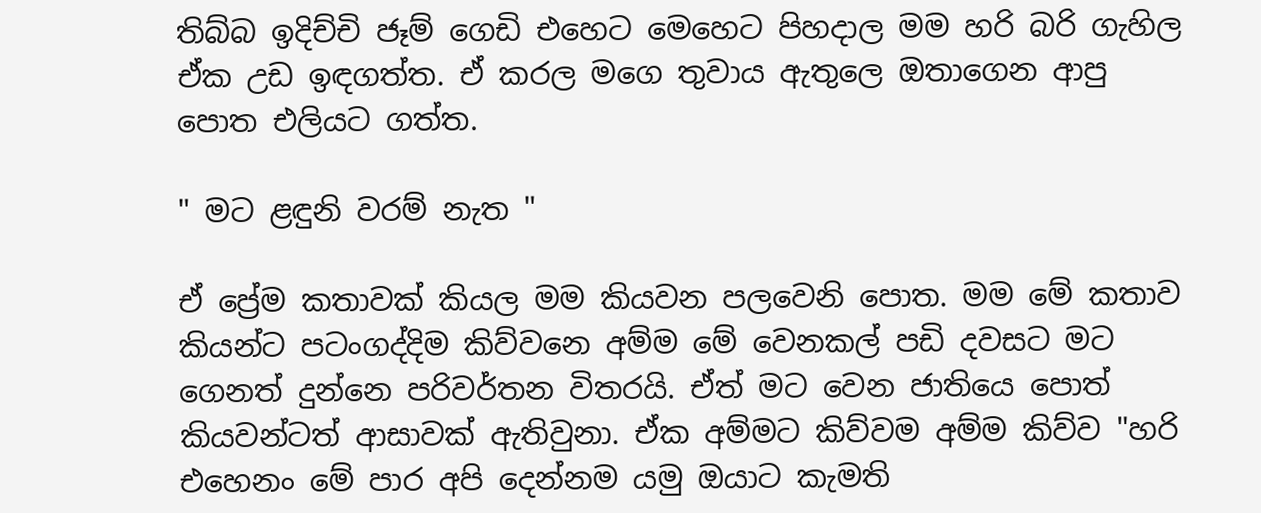තිබ්බ ඉදිච්චි ජෑම් ගෙඩි එහෙට මෙහෙට පිහදාල මම හරි බරි ගැහිල ඒක උඩ ඉඳගත්ත. ඒ කරල මගෙ තුවාය ඇතුලෙ ඔතාගෙන ආපු පොත එලියට ගත්ත.

" මට ළඳුනි වරම් නැත "

ඒ ප්‍රේම කතාවක් කියල මම කියවන පලවෙනි පොත. මම මේ කතාව කියන්ට පටංගද්දිම කිව්වනෙ අම්ම මේ වෙනකල් පඩි දවසට මට ගෙනත් දුන්නෙ පරිවර්තන විතරයි. ඒත් මට වෙන ජාතියෙ පොත් කියවන්ටත් ආසාවක් ඇතිවුනා. ඒක අම්මට කිව්වම අම්ම කිව්ව "හරි එහෙනං මේ පාර අපි දෙන්නම යමු ඔයාට කැමති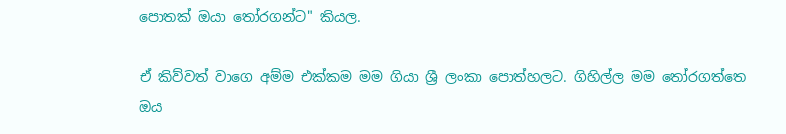පොතක් ඔයා තෝරගන්ට" කියල.

ඒ කිව්වත් වාගෙ අම්ම එක්කම මම ගියා ශ්‍රී ලංකා පොත්හලට. ගිහිල්ල මම තෝරගත්තෙ ඔය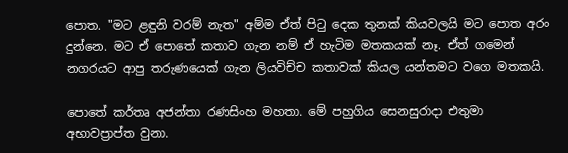පොත. "මට ළඳුනි වරම් නැත" අම්ම ඒත් පිටු දෙක තුනක් කියවලයි මට පොත අරං දුන්නෙ. මට ඒ පොතේ කතාව ගැන නම් ඒ හැටිම මතකයක් නෑ. ඒත් ගමෙන් නගරයට ආපු තරුණයෙක් ගැන ලියවිච්ච කතාවක් කියල යන්තමට වගෙ මතකයි.

පොතේ කර්තෘ අජන්තා රණසිංහ මහතා. මේ පහුගිය සෙනසුරාදා එතුමා අභාවප්‍රාප්ත වුනා.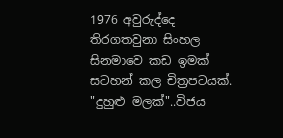1976 අවුරුද්දෙ තිරගතවුනා සිංහල සිනමාවෙ කඩ ඉමක් සටහන් කල චිත්‍රපටයක්. "දුහුළු මලක්"..විජය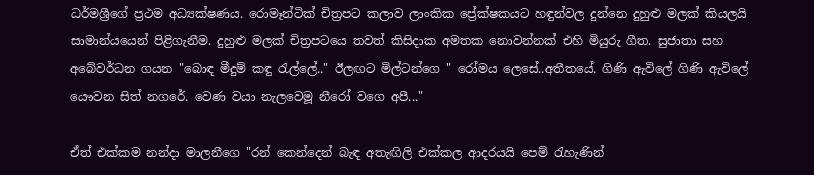ධර්මශ්‍රීගේ ප්‍රථම අධ්‍යක්ෂණය. රොමෑන්ටික් චිත්‍රපට කලාව ලාංකික ප්‍රේක්ෂකයට හඳුන්වල දුන්නෙ දුහුළු මලක් කියලයි සාමාන්යයෙන් පිළිගැනීම. දුහුළු මලක් චිත්‍රපටයෙ තවත් කිසිදාක අමතක නොවන්නක් එහි මියුරු ගීත. සුජාතා සහ අබේවර්ධන ගයන "බොඳ මීදුම් කඳු රැල්ලේ.." ඊලඟට මිල්ටන්ගෙ " රෝමය ලෙසේ..අතීතයේ. ගිණි ඇවිලේ ගිණි ඇවිලේ යෞවන සිත් නගරේ. වෙණ වයා නැලවෙමූ නීරෝ වගෙ අපී..."

ඒත් එක්කම නන්දා මාලනීගෙ "රන් කෙන්දෙන් බැඳ අතැඟිලි එක්කල ආදරයයි පෙම් රැහැණින්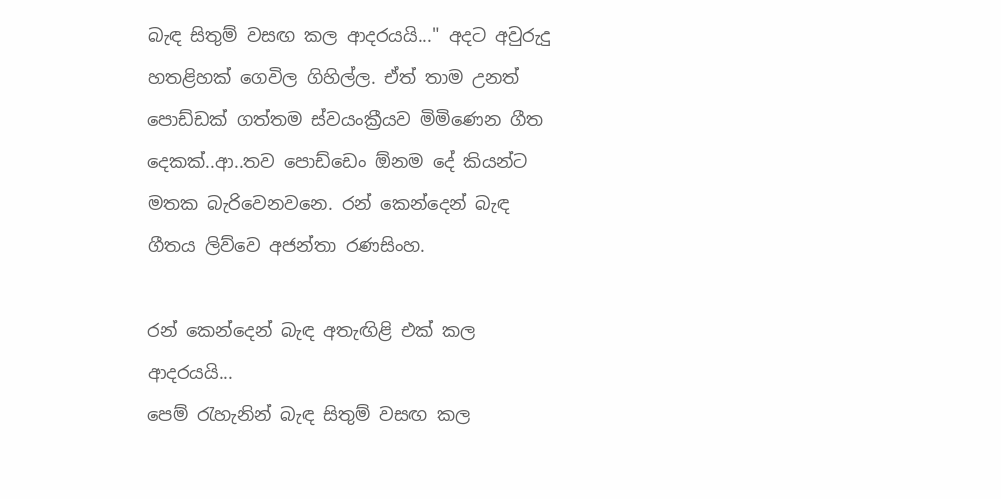බැඳ සිතුම් වසඟ කල ආදරයයි..." අදට අවුරුදු හතළිහක් ගෙවිල ගිහිල්ල. ඒත් තාම උනත් පොඩ්ඩක් ගත්තම ස්වයංක්‍රීයව මිමිණෙන ගීත දෙකක්..ආ..තව පොඩ්ඩෙං ඕනම දේ කියන්ට මතක බැරිවෙනවනෙ. රන් කෙන්දෙන් බැඳ ගීතය ලිව්වෙ අජන්තා රණසිංහ.

රන් කෙන්දෙන් බැඳ අතැඟිළි එක් කල ආදරයයි...
පෙම් රැහැනින් බැඳ සිතුම් වසඟ කල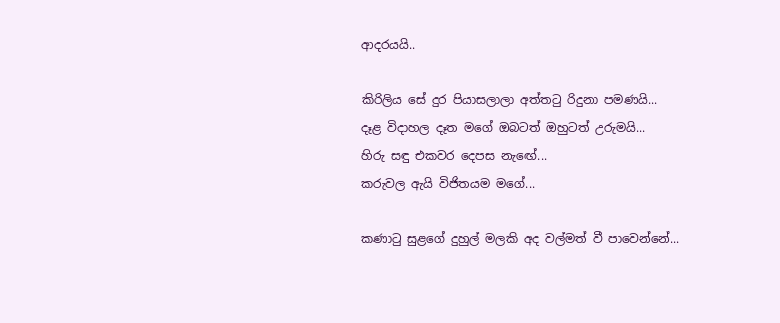ආදරයයි..

කිරිලිය සේ දුර පියාසලාලා අත්තටු රිදුනා පමණයි...
දෑළ විදාහල දෑත මගේ ඔබටත් ඔහුටත් උරුමයි...
හිරු සඳු එකවර දෙපස නැඟේ...
කරුවල ඇයි විජිතයම මගේ...

කණාටු සුළගේ දුහුල් මලකි අද වල්මත් වී පාවෙන්නේ...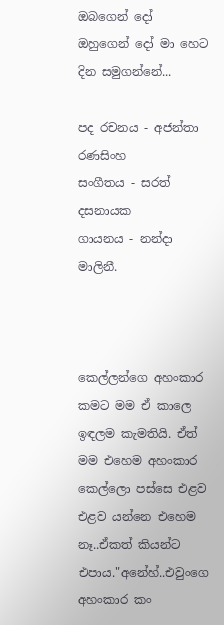ඔබගෙන් දෝ ඔහුගෙන් දෝ මා හෙට දින සමුගන්නේ...

පද රචනය - අජන්තා රණසිංහ
සංගීතය - සරත් දසනායක
ගායනය - නන්දා මාලිනී.



කෙල්ලන්ගෙ අහංකාර කමට මම ඒ කාලෙ ඉඳලම කැමතියි. ඒත් මම එහෙම අහංකාර කෙල්ලො පස්සෙ එළව එළව යන්නෙ එහෙම නෑ..ඒකත් කියන්ට එපාය."අනේහ්..එවුංගෙ අහංකාර කං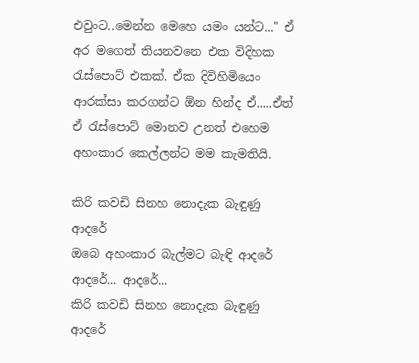එවුංට..මෙන්න මෙහෙ යමං යන්ට..." ඒ අර මගෙත් තියනවනෙ එක විදිහක රැස්පොට් එකක්. ඒක දිවිහිමියෙං ආරක්සා කරගන්ට ඕන හින්ද ඒ.....ඒත් ඒ රැස්පොට් මොනව උනත් එහෙම අහංකාර කෙල්ලන්ට මම කැමතියි.

කිරි කවඩි සිනහ නොදැක බැඳුණු ආදරේ
ඔබෙ අහංකාර බැල්මට බැඳි ආදරේ
ආදරේ... ආදරේ...
කිරි කවඩි සිනහ නොදැක බැඳුණු ආදරේ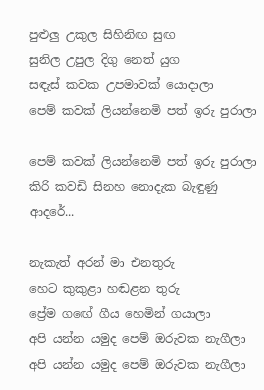පුළුලු උකුල සිහිනිඟ සුඟ
සුනිල උපුල දිගු නෙත් යුග
සඳැස් කවක උපමාවක් යොදාලා
පෙම් කවක් ලියන්නෙමි පත් ඉරු පුරාලා

පෙම් කවක් ලියන්නෙමි පත් ඉරු පුරාලා
කිරි කවඩි සිනහ නොදැක බැඳුණු ආදරේ...

නැකැත් අරන් මා එනතුරු
හෙට කුකුළා හඬළන තුරු
ප්‍රේම ගඟේ ගීය හෙමින් ගයාලා
අපි යන්න යමුද පෙම් ඔරුවක නැගීලා
අපි යන්න යමුද පෙම් ඔරුවක නැගීලා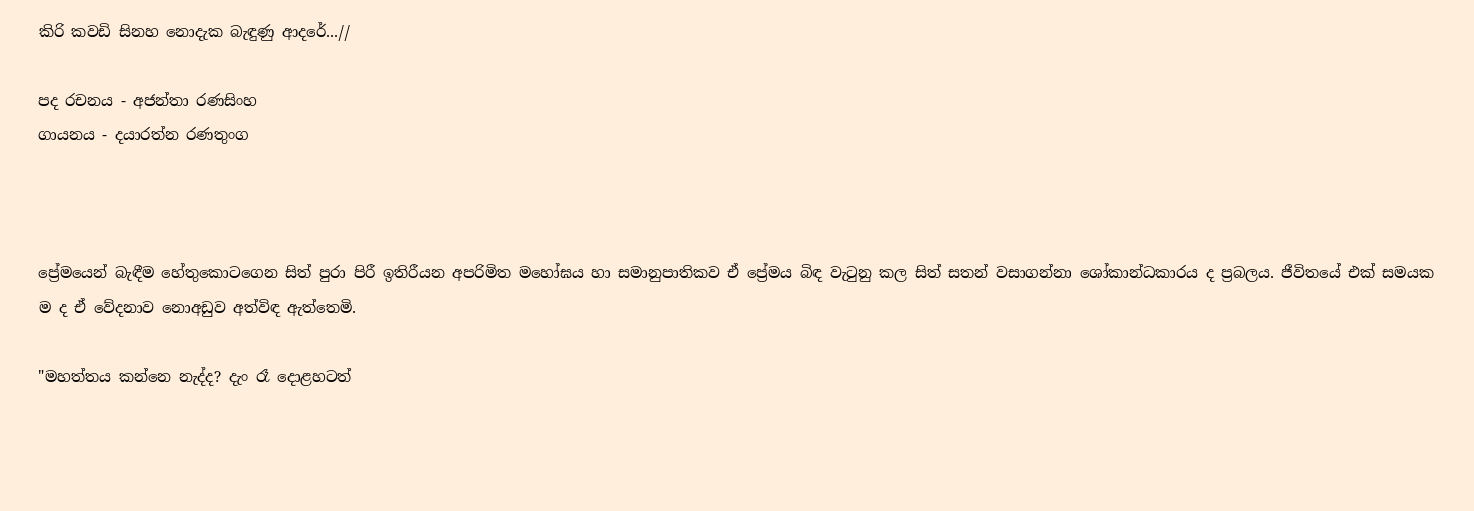කිරි කවඩි සිනහ නොදැක බැඳුණු ආදරේ...//

පද රචනය - අජන්තා රණසිංහ
ගායනය - දයාරත්න රණතුංග



ප්‍රේමයෙන් බැඳීම හේතුකොටගෙන සිත් පුරා පිරී ඉතිරීයන අපරිමිත මහෝඝය හා සමානුපාතිකව ඒ ප්‍රේමය බිඳ වැටුනු කල සිත් සතන් වසාගන්නා ශෝකාන්ධකාරය ද ප්‍රබලය. ජීවිතයේ එක් සමයක ම ද ඒ වේදනාව නොඅඩුව අත්විඳ ඇත්තෙමි.

"මහත්තය කන්නෙ නැද්ද? දැං රෑ දොළහටත්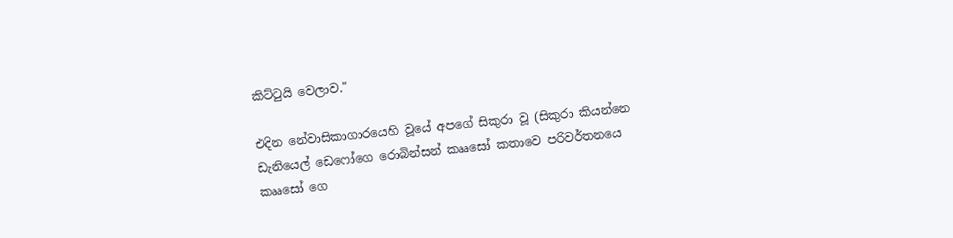කිට්ටුයි වෙලාව."

එදින නේවාසිකාගාරයෙහි වූයේ අපගේ සිකුරා වූ (සිකුරා කියන්නෙ ඩැනියෙල් ඩෙෆෝගෙ රොබින්සන් කෲසෝ කතාවෙ පරිවර්තනයෙ කෲසෝ ගෙ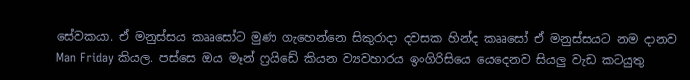සේවකයා. ඒ මනුස්සය කෲසෝට මුණ ගැහෙන්නෙ සිකුරාදා දවසක හින්ද කෲසෝ ඒ මනුස්සයට නම දානව Man Friday කියල. පස්සෙ ඔය මෑන් ෆ්‍රයිඩේ කියන ව්‍යවහාරය ඉංගිරිසියෙ යෙදෙනව සියලු වැඩ කටයුතු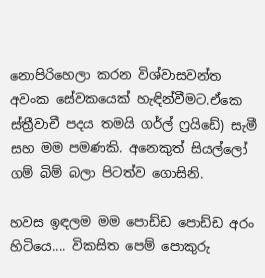නොපිරිහෙලා කරන විශ්වාසවන්ත අවංක සේවකයෙක් හැඳින්වීමට.ඒකෙ ස්ත්‍රීවාචී පදය තමයි ගර්ල් ෆ්‍රයිඩේ) සැමී සහ මම පමණකි. අනෙකුත් සියල්ලෝ ගම් බිම් බලා පිටත්ව ගොසිනි.

හවස ඉඳලම මම පොඩ්ඩ පොඩ්ඩ අරං හිටියෙ.... විකසිත පෙම් පොකුරු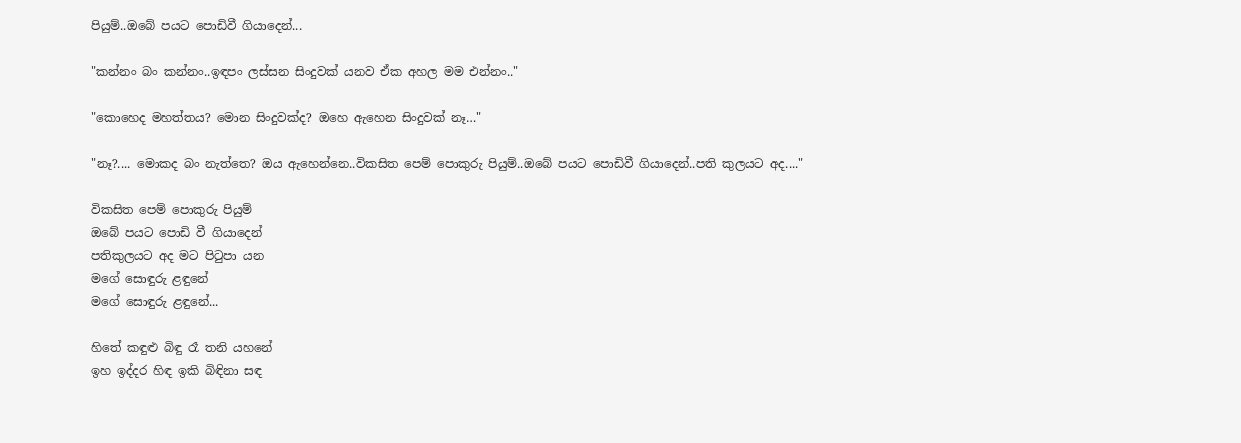පියුම්..ඔබේ පයට පොඩිවී ගියාදෙන්...

"කන්නං බං කන්නං..ඉඳපං ලස්සන සිංදුවක් යනව ඒක අහල මම එන්නං.."

"කොහෙද මහත්තය? මොන සිංදුවක්ද? ඔහෙ ඇහෙන සිංදුවක් නෑ…"

"නෑ?.... මොකද බං නැත්තෙ? ඔය ඇහෙන්නෙ..විකසිත පෙම් පොකුරු පියුම්..ඔබේ පයට පොඩිවී ගියාදෙන්..පති කුලයට අද...."

විකසිත පෙම් පොකුරු පියුම්
ඔබේ පයට පොඩි වී ගියාදෙන්
පතිකුලයට අද මට පිටුපා යන
මගේ සොඳුරු ළඳුනේ
මගේ සොඳුරු ළඳුනේ...

හිතේ කඳුළු බිඳු රෑ තනි යහනේ
ඉහ ඉද්දර හිඳ ඉකි බිඳිනා සඳ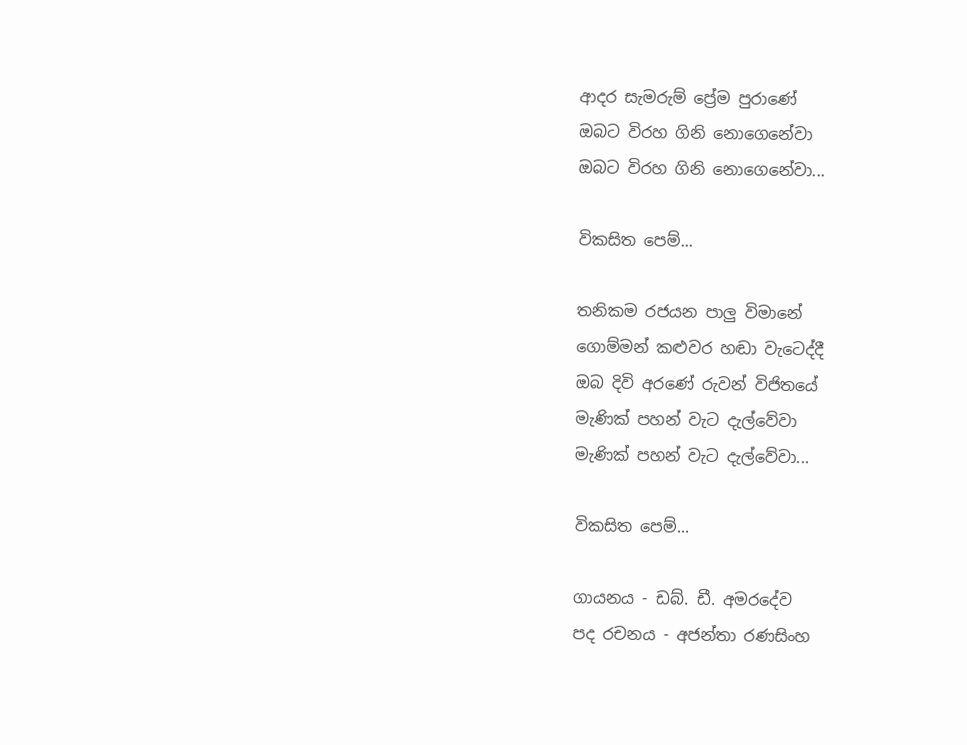ආදර සැමරුම් ප්‍රේම පුරාණේ
ඔබට විරහ ගිනි නොගෙනේවා
ඔබට විරහ ගිනි නොගෙනේවා...

විකසිත පෙම්...

තනිකම රජයන පාලු විමානේ
ගොම්මන් කළුවර හඬා වැටෙද්දී
ඔබ දිවි අරණේ රුවන් විජිතයේ
මැණික් පහන් වැට දැල්වේවා
මැණික් පහන් වැට දැල්වේවා...

විකසිත පෙම්...

ගායනය - ඩබ්. ඩී. අමරදේව
පද රචනය - අජන්තා රණසිංහ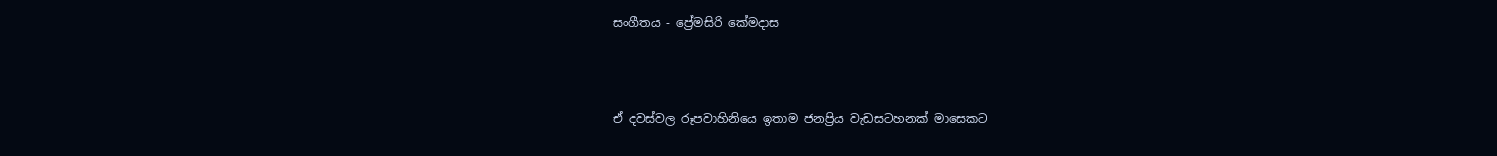සංගීතය - ප්‍රේමසිරි කේමදාස



ඒ දවස්වල රූපවාහිනියෙ ඉතාම ජනප්‍රිය වැඩසටහනක් මාසෙකට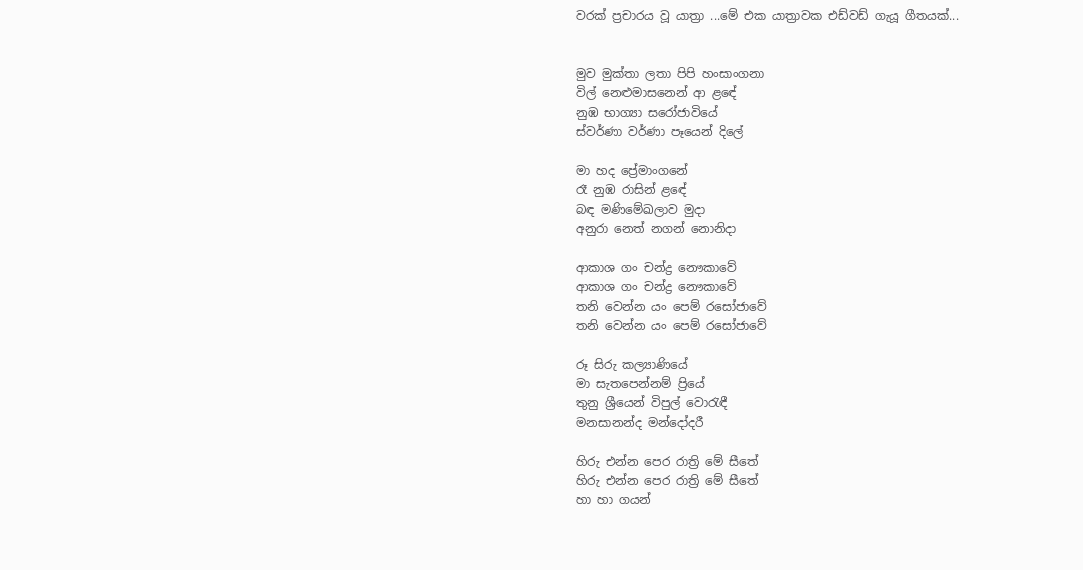වරක් ප්‍රචාරය වූ යාත්‍රා ...මේ එක යාත්‍රාවක එඩ්වඩ් ගැයූ ගීතයක්...


මුව මුක්තා ලතා පිපි හංසාංගනා
විල් නෙළුමාසනෙන් ආ ළඳේ
නුඹ භාග්‍යා සරෝජාවියේ
ස්වර්ණා වර්ණා පෑයෙන් දිලේ

මා හද ප්‍රේමාංගනේ
රෑ නුඹ රාසින් ළඳේ
බඳ මණිමේඛලාව මුදා
අනුරා නෙත් නගන් නොනිදා

ආකාශ ගං චන්ද්‍ර නෞකාවේ
ආකාශ ගං චන්ද්‍ර නෞකාවේ
තනි වෙන්න යං පෙම් රසෝජාවේ
තනි වෙන්න යං පෙම් රසෝජාවේ

රූ සිරු කල්‍යාණියේ
මා සැතපෙන්නම් ප්‍රි‍යේ
තුනු ශ්‍රීයෙන් විපුල් වොරැඳී
මනසානන්ද මන්දෝදරී

හිරු එන්න පෙර රාත්‍රි මේ සීතේ
හිරු එන්න පෙර රාත්‍රි මේ සීතේ
හා හා ගයන්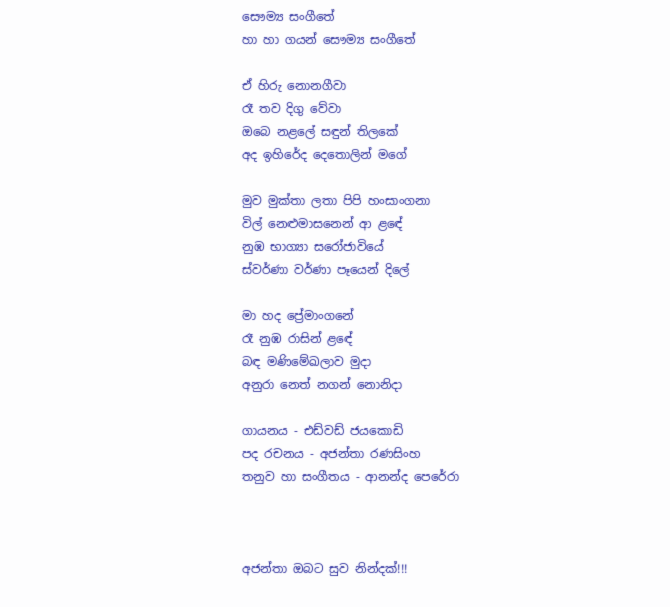සෞම්‍ය සංගීතේ
හා හා ගයන් සෞම්‍ය සංගීතේ

ඒ හිරු නොනගීවා
රෑ තව දිගු වේවා
ඔබෙ නළලේ සඳුන් තිලකේ
අද ඉහිරේද දෙතොලින් මගේ

මුව මුක්තා ලතා පිපි හංසාංගනා
විල් නෙළුමාසනෙන් ආ ළඳේ
නුඹ භාග්‍යා සරෝජාවියේ
ස්වර්ණා වර්ණා පෑයෙන් දිලේ

මා හද ප්‍රේමාංගනේ
රෑ නුඹ රාසින් ළඳේ
බඳ මණිමේඛලාව මුදා
අනුරා නෙත් නගන් නොනිදා

ගායනය - එඩ්වඩ් ජයකොඩි
පද රචනය - අජන්තා රණසිංහ
තනුව හා සංගීතය - ආනන්ද පෙරේරා



අජන්තා ඔබට සුව නින්දක්!!!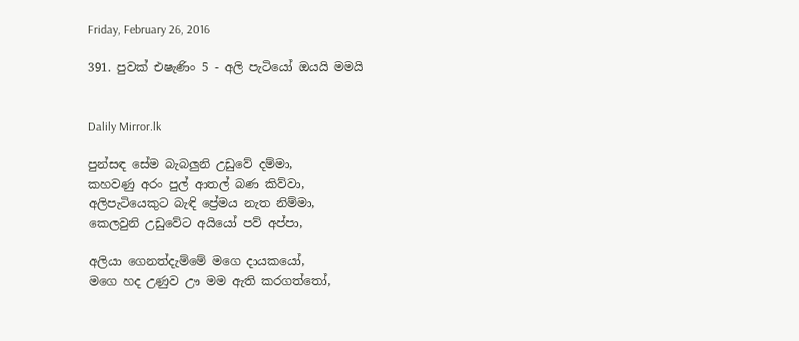Friday, February 26, 2016

391. පුවක් එෂැණිං 5 - අලි පැටියෝ ඔයයි මමයි


Dalily Mirror.lk

පුන්සඳ සේම බැබලුනි උඩුවේ දම්මා,
කහවණු අරං පුල් ආතල් බණ කිව්වා,
අලිපැටියෙකුට බැඳි ප්‍රේමය නැත නිම්මා,
කෙලවුනි උඩුවේට අයියෝ පව් අප්පා,

අලියා ගෙනත්දැම්මේ මගෙ දායකයෝ,
මගෙ හද උණුව ඌ මම ඇති කරගත්තෝ,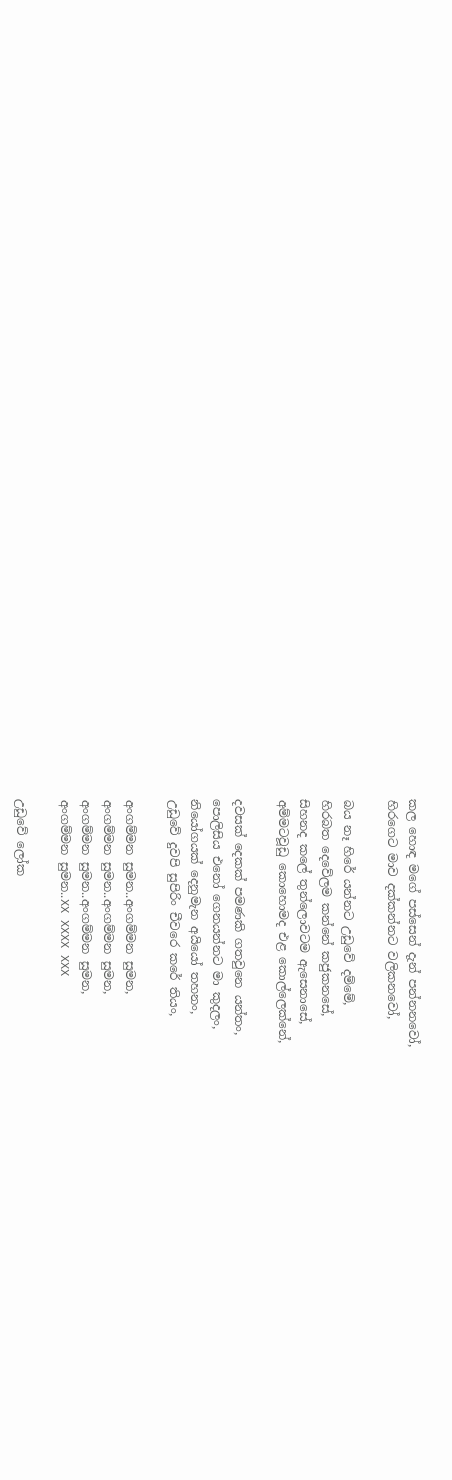කල හොඳ මගේ පස්සෙන් දැන් පන්නනවෝ,
හිරගෙට මාව දක්කන්නට වලිකනවෝ,

බය නෑ හිරේ යන්නට උඩුවේ දම්මේ,
හිරබත දෙවේලම කන්නේ කජුකනසේ,
සිහනද කලේ තුන්ලොවටම ඇසෙනාසේ,
අම්මටවූඩු කොහොමද එළ කොල්ලෙක්නේ,

දවසක් දෙකක් පමණකි ගතවුනෙ යන්තං,
පොලිසිය එනෝ ගෙනයන්නට මා කුදලං,
නියෝගයක් දෙනුමැන අයියෝ තහනං,
උඩුවේ දුවපි සුපිරිං චීවරෙ කරේ තියං,

අංගම්මන සුමන..අංගම්මන සුමන,
අංගම්මන සුමන..අංගම්මන සුමන,
අංගම්මන සුමන..අංගම්මන සුමන,
අංගම්මන සුමන..XX XXXX XXX

උඩුවේ ලෝක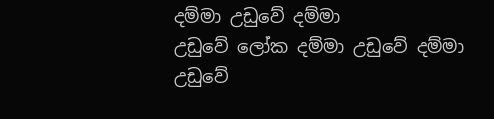දම්මා උඩුවේ දම්මා
උඩුවේ ලෝක දම්මා උඩුවේ දම්මා
උඩුවේ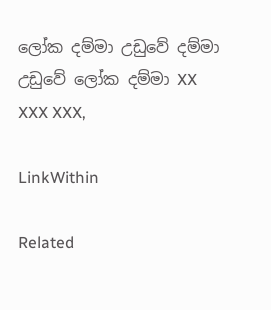ලෝක දම්මා උඩුවේ දම්මා
උඩුවේ ලෝක දම්මා XX XXX XXX,

LinkWithin

Related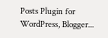Posts Plugin for WordPress, Blogger...